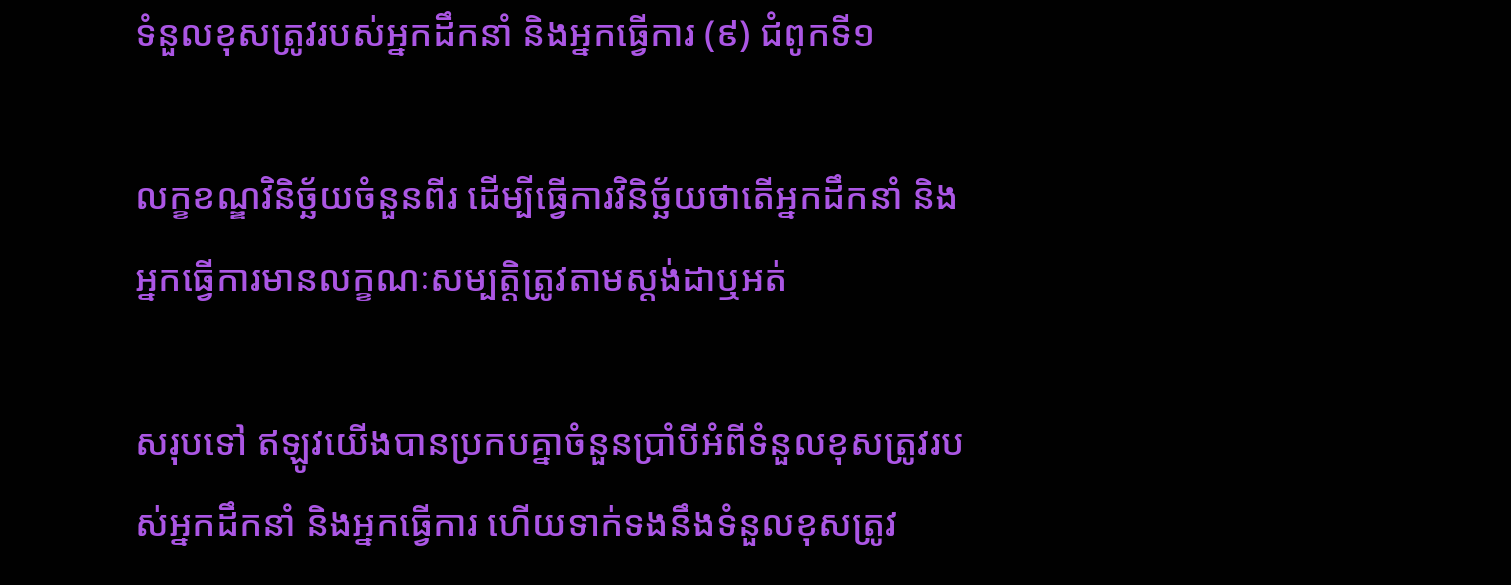ទំនួលខុសត្រូវរបស់អ្នកដឹកនាំ និងអ្នកធ្វើការ (៩) ជំពូកទី១

លក្ខខណ្ឌវិនិច្ឆ័យចំនួនពីរ ដើម្បីធ្វើការវិនិច្ឆ័យថាតើអ្នកដឹកនាំ និងអ្នកធ្វើការមានលក្ខណៈសម្បត្តិត្រូវតាមស្ដង់ដាឬអត់

សរុបទៅ ឥឡូវយើងបានប្រកបគ្នាចំនួនប្រាំបីអំពីទំនួលខុសត្រូវរបស់អ្នកដឹកនាំ និងអ្នកធ្វើការ ហើយទាក់ទងនឹងទំនួលខុសត្រូវ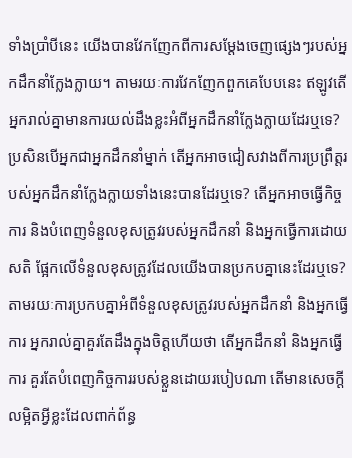ទាំងប្រាំបីនេះ យើងបានវែកញែកពីការសម្ដែងចេញផ្សេងៗរបស់អ្នកដឹកនាំក្លែងក្លាយ។ តាមរយៈការវែកញែកពួកគេបែបនេះ ឥឡូវតើអ្នករាល់គ្នាមានការយល់ដឹងខ្លះអំពីអ្នកដឹកនាំក្លែងក្លាយដែរឬទេ? ប្រសិនបើអ្នកជាអ្នកដឹកនាំម្នាក់ តើអ្នកអាចជៀសវាងពីការប្រព្រឹត្តរបស់អ្នកដឹកនាំក្លែងក្លាយទាំងនេះបានដែរឬទេ? តើអ្នកអាចធ្វើកិច្ចការ និងបំពេញទំនួលខុសត្រូវរបស់អ្នកដឹកនាំ និងអ្នកធ្វើការដោយសតិ ផ្អែកលើទំនួលខុសត្រូវដែលយើងបានប្រកបគ្នានេះដែរឬទេ? តាមរយៈការប្រកបគ្នាអំពីទំនួលខុសត្រូវរបស់អ្នកដឹកនាំ និងអ្នកធ្វើការ អ្នករាល់គ្នាគួរតែដឹងក្នុងចិត្តហើយថា តើអ្នកដឹកនាំ និងអ្នកធ្វើការ គួរតែបំពេញកិច្ចការរបស់ខ្លួនដោយរបៀបណា តើមានសេចក្ដីលម្អិតអ្វីខ្លះដែលពាក់ព័ន្ធ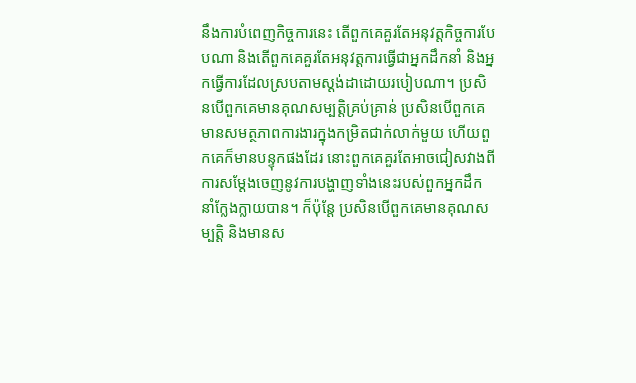នឹងការបំពេញកិច្ចការនេះ តើពួកគេគួរតែអនុវត្តកិច្ចការបែបណា និងតើពួកគេគួរតែអនុវត្តការធ្វើជាអ្នកដឹកនាំ និងអ្នកធ្វើការដែលស្របតាមស្ដង់ដាដោយរបៀបណា។ ប្រសិនបើពួកគេមានគុណសម្បត្តិគ្រប់គ្រាន់ ប្រសិនបើពួកគេមានសមត្ថភាពការងារក្នុងកម្រិតជាក់លាក់មួយ ហើយពួកគេក៏មានបន្ទុកផងដែរ នោះពួកគេគួរតែអាចជៀសវាងពីការសម្ដែងចេញនូវការបង្ហាញទាំងនេះរបស់ពួកអ្នកដឹកនាំក្លែងក្លាយបាន។ ក៏ប៉ុន្តែ ប្រសិនបើពួកគេមានគុណសម្បត្តិ និងមានស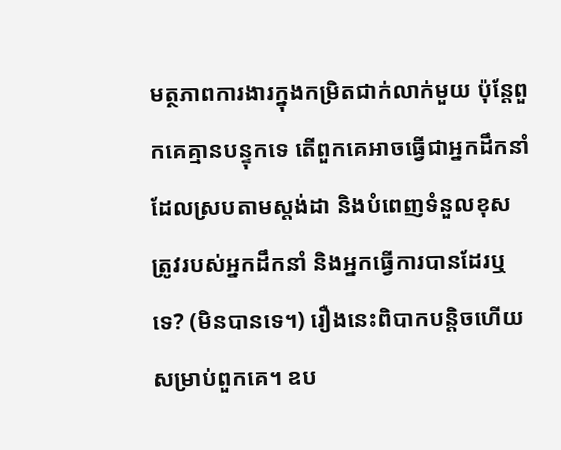មត្ថភាពការងារក្នុងកម្រិតជាក់លាក់មួយ ប៉ុន្តែពួកគេគ្មានបន្ទុកទេ តើពួកគេអាចធ្វើជាអ្នកដឹកនាំដែលស្របតាមស្ដង់ដា និងបំពេញទំនួលខុសត្រូវរបស់អ្នកដឹកនាំ និងអ្នកធ្វើការបានដែរឬទេ? (មិនបានទេ។) រឿងនេះពិបាកបន្តិចហើយសម្រាប់ពួកគេ។ ឧប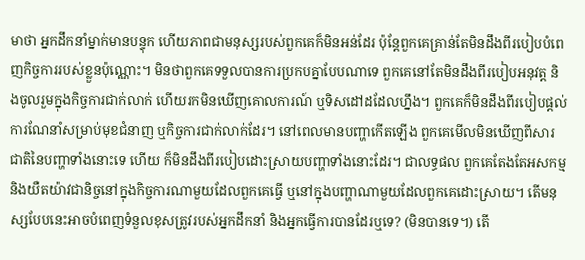មាថា អ្នកដឹកនាំម្នាក់មានបន្ទុក ហើយភាពជាមនុស្សរបស់ពួកគេក៏មិនអន់ដែរ ប៉ុន្តែពួកគេគ្រាន់តែមិនដឹងពីរបៀបបំពេញកិច្ចការរបស់ខ្លួនប៉ុណ្ណោះ។ មិនថាពួកគេទទួលបានការប្រកបគ្នាបែបណាទេ ពួកគេនៅតែមិនដឹងពីរបៀបអនុវត្ត និងចូលរួមក្នុងកិច្ចការជាក់លាក់ ហើយរកមិនឃើញគោលការណ៍ ឬទិសដៅដដែលហ្នឹង។ ពួកគេក៏មិនដឹងពីរបៀបផ្ដល់ការណែនាំសម្រាប់មុខជំនាញ ឬកិច្ចការជាក់លាក់ដែរ។ នៅពេលមានបញ្ហាកើតឡើង ពួកគេមើលមិនឃើញពីសារជាតិនៃបញ្ហាទាំងនោះទេ ហើយ ក៏មិនដឹងពីរបៀបដោះស្រាយបញ្ហាទាំងនោះដែរ។ ជាលទ្ធផល ពួកគេតែងតែអសកម្ម និងយឺតយ៉ាវជានិច្ចនៅក្នុងកិច្ចការណាមួយដែលពួកគេធ្វើ ឬនៅក្នុងបញ្ហាណាមួយដែលពួកគេដោះស្រាយ។ តើមនុស្សបែបនេះអាចបំពេញទំនួលខុសត្រូវរបស់អ្នកដឹកនាំ និងអ្នកធ្វើការបានដែរឬទេ? (មិនបានទេ។) តើ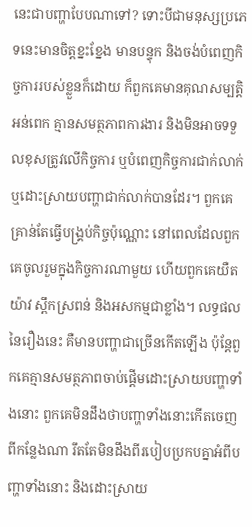នេះជាបញ្ហាបែបណាទៅ? ទោះបីជាមនុស្សប្រភេទនេះមានចិត្តខ្នះខ្នែង មានបន្ទុក និងចង់បំពេញកិច្ចការរបស់ខ្លួនក៏ដោយ ក៏ពួកគេមានគុណសម្បត្តិអន់ពេក គ្មានសមត្ថភាពការងារ និងមិនអាចទទួលខុសត្រូវលើកិច្ចការ ឬបំពេញកិច្ចការជាក់លាក់ ឬដោះស្រាយបញ្ហាជាក់លាក់បានដែរ។ ពួកគេគ្រាន់តែធ្វើបង្គ្រប់កិច្ចប៉ុណ្ណោះ នៅពេលដែលពួកគេចូលរួមក្នុងកិច្ចការណាមួយ ហើយពួកគេយឺតយ៉ាវ ស្ពឹកស្រពន់ និងអសកម្មជាខ្លាំង។ លទ្ធផលនៃរឿងនេះ គឺមានបញ្ហាជាច្រើនកើតឡើង ប៉ុន្តែពួកគេគ្មានសមត្ថភាពចាប់ផ្ដើមដោះស្រាយបញ្ហាទាំងនោះ ពួកគេមិនដឹងថាបញ្ហាទាំងនោះកើតចេញពីកន្លែងណា រឹតតែមិនដឹងពីរបៀបប្រកបគ្នាអំពីបញ្ហាទាំងនោះ និងដោះស្រាយ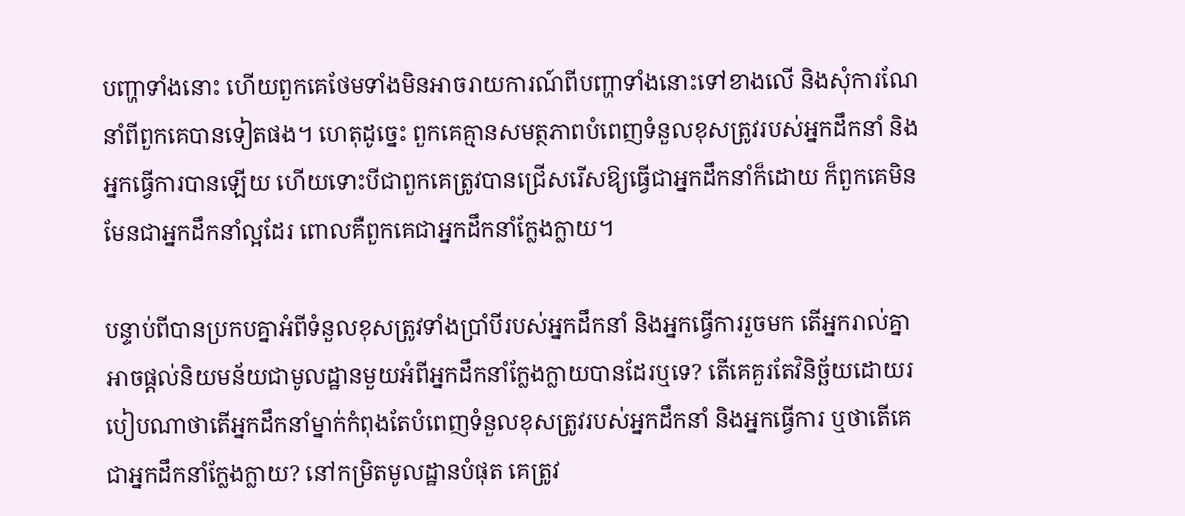បញ្ហាទាំងនោះ ហើយពួកគេថែមទាំងមិនអាចរាយការណ៍ពីបញ្ហាទាំងនោះទៅខាងលើ និងសុំការណែនាំពីពួកគេបានទៀតផង។ ហេតុដូច្នេះ ពួកគេគ្មានសមត្ថភាពបំពេញទំនួលខុសត្រូវរបស់អ្នកដឹកនាំ និងអ្នកធ្វើការបានឡើយ ហើយទោះបីជាពួកគេត្រូវបានជ្រើសរើសឱ្យធ្វើជាអ្នកដឹកនាំក៏ដោយ ក៏ពួកគេមិនមែនជាអ្នកដឹកនាំល្អដែរ ពោលគឺពួកគេជាអ្នកដឹកនាំក្លែងក្លាយ។

បន្ទាប់ពីបានប្រកបគ្នាអំពីទំនួលខុសត្រូវទាំងប្រាំបីរបស់អ្នកដឹកនាំ និងអ្នកធ្វើការរួចមក តើអ្នករាល់គ្នាអាចផ្ដល់និយមន័យជាមូលដ្ឋានមួយអំពីអ្នកដឹកនាំក្លែងក្លាយបានដែរឬទេ? តើគេគួរតែវិនិច្ឆ័យដោយរបៀបណាថាតើអ្នកដឹកនាំម្នាក់កំពុងតែបំពេញទំនួលខុសត្រូវរបស់អ្នកដឹកនាំ និងអ្នកធ្វើការ ឬថាតើគេ ជាអ្នកដឹកនាំក្លែងក្លាយ? នៅកម្រិតមូលដ្ឋានបំផុត គេត្រូវ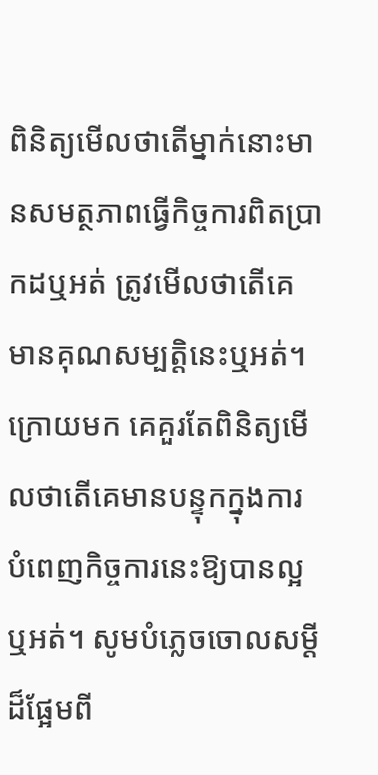ពិនិត្យមើលថាតើម្នាក់នោះមានសមត្ថភាពធ្វើកិច្ចការពិតប្រាកដឬអត់ ត្រូវមើលថាតើគេមានគុណសម្បត្តិនេះឬអត់។ ក្រោយមក គេគួរតែពិនិត្យមើលថាតើគេមានបន្ទុកក្នុងការបំពេញកិច្ចការនេះឱ្យបានល្អឬអត់។ សូមបំភ្លេចចោលសម្ដីដ៏ផ្អែមពី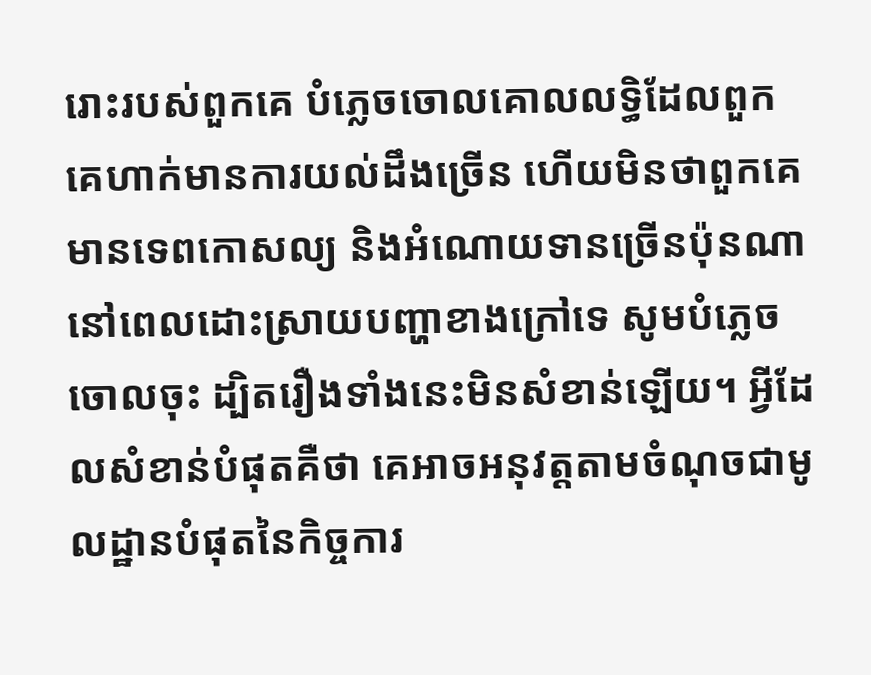រោះរបស់ពួកគេ បំភ្លេចចោលគោលលទ្ធិដែលពួកគេហាក់មានការយល់ដឹងច្រើន ហើយមិនថាពួកគេមានទេពកោសល្យ និងអំណោយទានច្រើនប៉ុនណា នៅពេលដោះស្រាយបញ្ហាខាងក្រៅទេ សូមបំភ្លេចចោលចុះ ដ្បិតរឿងទាំងនេះមិនសំខាន់ឡើយ។ អ្វីដែលសំខាន់បំផុតគឺថា គេអាចអនុវត្តតាមចំណុចជាមូលដ្ឋានបំផុតនៃកិច្ចការ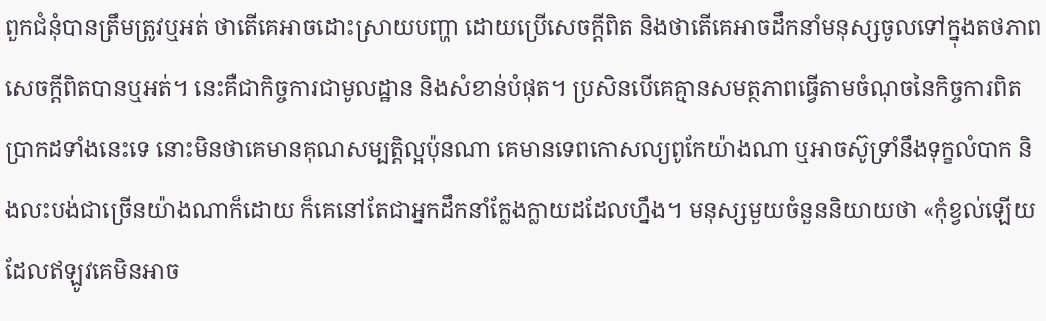ពួកជំនុំបានត្រឹមត្រូវឬអត់ ថាតើគេអាចដោះស្រាយបញ្ហា ដោយប្រើសេចក្តីពិត និងថាតើគេអាចដឹកនាំមនុស្សចូលទៅក្នុងតថភាពសេចក្តីពិតបានឬអត់។ នេះគឺជាកិច្ចការជាមូលដ្ឋាន និងសំខាន់បំផុត។ ប្រសិនបើគេគ្មានសមត្ថភាពធ្វើតាមចំណុចនៃកិច្ចការពិតប្រាកដទាំងនេះទេ នោះមិនថាគេមានគុណសម្បត្តិល្អប៉ុនណា គេមានទេពកោសល្យពូកែយ៉ាងណា ឬអាចស៊ូទ្រាំនឹងទុក្ខលំបាក និងលះបង់ជាច្រើនយ៉ាងណាក៏ដោយ ក៏គេនៅតែជាអ្នកដឹកនាំក្លែងក្លាយដដែលហ្នឹង។ មនុស្សមួយចំនួននិយាយថា «កុំខ្វល់ឡើយ ដែលឥឡូវគេមិនអាច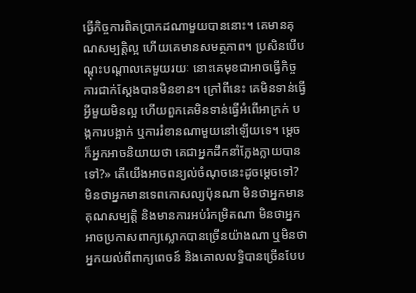ធ្វើកិច្ចការពិតប្រាកដណាមួយបាននោះ។ គេមានគុណសម្បត្តិល្អ ហើយគេមានសមត្ថភាព។ ប្រសិនបើបណ្ដុះបណ្ដាលគេមួយរយៈ នោះគេមុខជាអាចធ្វើកិច្ចការជាក់ស្ដែងបានមិនខាន។ ក្រៅពីនេះ គេមិនទាន់ធ្វើអ្វីមួយមិនល្អ ហើយពួកគេមិនទាន់ធ្វើអំពើអាក្រក់ បង្កការបង្អាក់ ឬការរំខានណាមួយនៅឡើយទេ។ ម្ដេចក៏អ្នកអាចនិយាយថា គេជាអ្នកដឹកនាំក្លែងក្លាយបានទៅ?» តើយើងអាចពន្យល់ចំណុចនេះដូចម្ដេចទៅ? មិនថាអ្នកមានទេពកោសល្យប៉ុនណា មិនថាអ្នកមានគុណសម្បត្តិ និងមានការអប់រំកម្រិតណា មិនថាអ្នកអាចប្រកាសពាក្យស្លោកបានច្រើនយ៉ាងណា ឬមិនថាអ្នកយល់ពីពាក្យពេចន៍ និងគោលលទ្ធិបានច្រើនបែប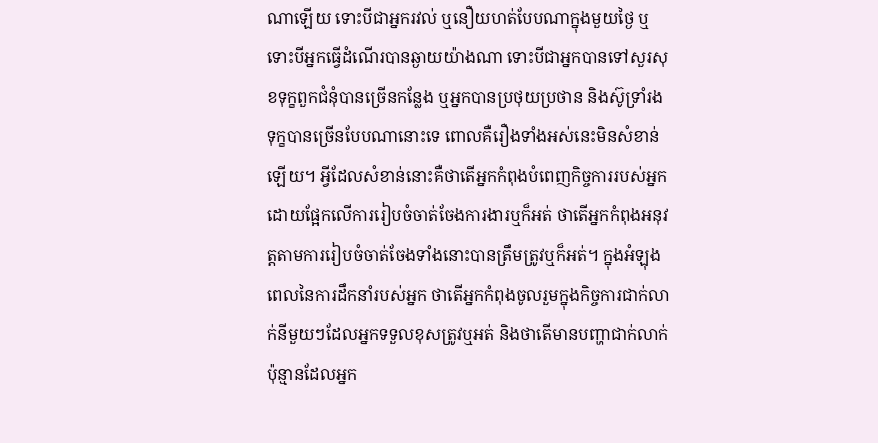ណាឡើយ ទោះបីជាអ្នករវល់ ឬនឿយហត់បែបណាក្នុងមួយថ្ងៃ ឬទោះបីអ្នកធ្វើដំណើរបានឆ្ងាយយ៉ាងណា ទោះបីជាអ្នកបានទៅសួរសុខទុក្ខពួកជំនុំបានច្រើនកន្លែង ឬអ្នកបានប្រថុយប្រថាន និងស៊ូទ្រាំរងទុក្ខបានច្រើនបែបណានោះទេ ពោលគឺរឿងទាំងអស់នេះមិនសំខាន់ឡើយ។ អ្វីដែលសំខាន់នោះគឺថាតើអ្នកកំពុងបំពេញកិច្ចការរបស់អ្នកដោយផ្អែកលើការរៀបចំចាត់ចែងការងារឬក៏អត់ ថាតើអ្នកកំពុងអនុវត្តតាមការរៀបចំចាត់ចែងទាំងនោះបានត្រឹមត្រូវឬក៏អត់។ ក្នុងអំឡុងពេលនៃការដឹកនាំរបស់អ្នក ថាតើអ្នកកំពុងចូលរួមក្នុងកិច្ចការជាក់លាក់នីមួយៗដែលអ្នកទទួលខុសត្រូវឬអត់ និងថាតើមានបញ្ហាជាក់លាក់ប៉ុន្មានដែលអ្នក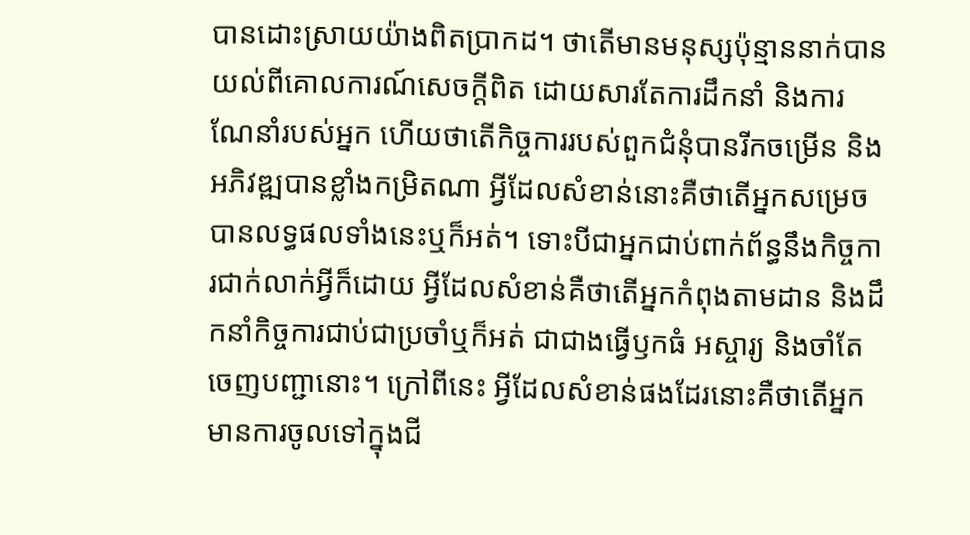បានដោះស្រាយយ៉ាងពិតប្រាកដ។ ថាតើមានមនុស្សប៉ុន្មាននាក់បានយល់ពីគោលការណ៍សេចក្ដីពិត ដោយសារតែការដឹកនាំ និងការណែនាំរបស់អ្នក ហើយថាតើកិច្ចការរបស់ពួកជំនុំបានរីកចម្រើន និងអភិវឌ្ឍបានខ្លាំងកម្រិតណា អ្វីដែលសំខាន់នោះគឺថាតើអ្នកសម្រេចបានលទ្ធផលទាំងនេះឬក៏អត់។ ទោះបីជាអ្នកជាប់ពាក់ព័ន្ធនឹងកិច្ចការជាក់លាក់អ្វីក៏ដោយ អ្វីដែលសំខាន់គឺថាតើអ្នកកំពុងតាមដាន និងដឹកនាំកិច្ចការជាប់ជាប្រចាំឬក៏អត់ ជាជាងធ្វើឫកធំ អស្ចារ្យ និងចាំតែចេញបញ្ជានោះ។ ក្រៅពីនេះ អ្វីដែលសំខាន់ផងដែរនោះគឺថាតើអ្នកមានការចូលទៅក្នុងជី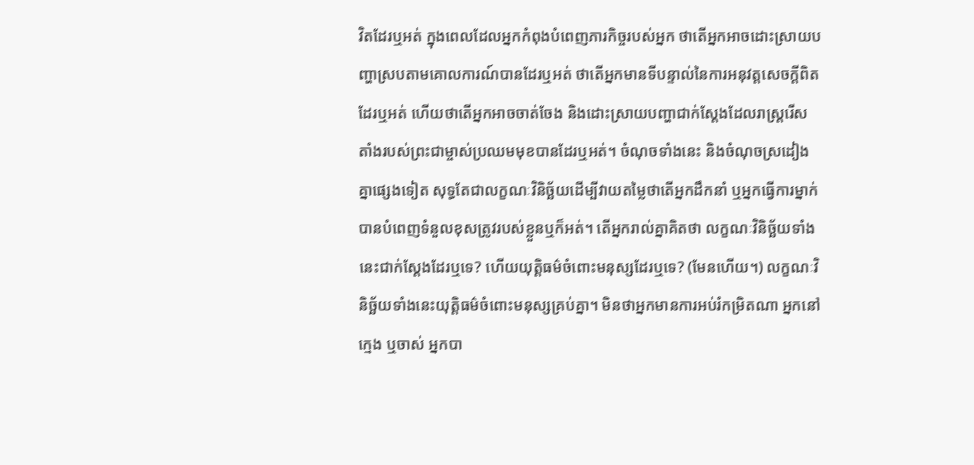វិតដែរឬអត់ ក្នុងពេលដែលអ្នកកំពុងបំពេញភារកិច្ចរបស់អ្នក ថាតើអ្នកអាចដោះស្រាយបញ្ហាស្របតាមគោលការណ៍បានដែរឬអត់ ថាតើអ្នកមានទីបន្ទាល់នៃការអនុវត្តសេចក្ដីពិតដែរឬអត់ ហើយថាតើអ្នកអាចចាត់ចែង និងដោះស្រាយបញ្ហាជាក់ស្ដែងដែលរាស្ដ្ររើសតាំងរបស់ព្រះជាម្ចាស់ប្រឈមមុខបានដែរឬអត់។ ចំណុចទាំងនេះ និងចំណុចស្រដៀងគ្នាផ្សេងទៀត សុទ្ធតែជាលក្ខណៈវិនិច្ឆ័យដើម្បីវាយតម្លៃថាតើអ្នកដឹកនាំ ឬអ្នកធ្វើការម្នាក់បានបំពេញទំនួលខុសត្រូវរបស់ខ្លួនឬក៏អត់។ តើអ្នករាល់គ្នាគិតថា លក្ខណៈវិនិច្ឆ័យទាំងនេះជាក់ស្ដែងដែរឬទេ? ហើយយុត្តិធម៌ចំពោះមនុស្សដែរឬទេ? (មែនហើយ។) លក្ខណៈវិនិច្ឆ័យទាំងនេះយុត្តិធម៌ចំពោះមនុស្សគ្រប់គ្នា។ មិនថាអ្នកមានការអប់រំកម្រិតណា អ្នកនៅក្មេង ឬចាស់ អ្នកបា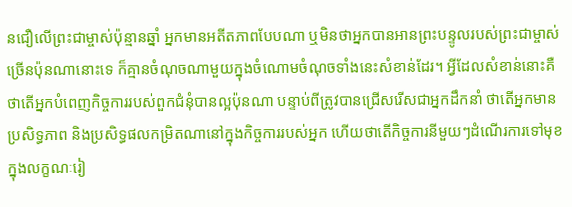នជឿលើព្រះជាម្ចាស់ប៉ុន្មានឆ្នាំ អ្នកមានអតីតភាពបែបណា ឬមិនថាអ្នកបានអានព្រះបន្ទូលរបស់ព្រះជាម្ចាស់ច្រើនប៉ុនណានោះទេ ក៏គ្មានចំណុចណាមួយក្នុងចំណោមចំណុចទាំងនេះសំខាន់ដែរ។ អ្វីដែលសំខាន់នោះគឺថាតើអ្នកបំពេញកិច្ចការរបស់ពួកជំនុំបានល្អប៉ុនណា បន្ទាប់ពីត្រូវបានជ្រើសរើសជាអ្នកដឹកនាំ ថាតើអ្នកមានប្រសិទ្ធភាព និងប្រសិទ្ធផលកម្រិតណានៅក្នុងកិច្ចការរបស់អ្នក ហើយថាតើកិច្ចការនីមួយៗដំណើរការទៅមុខក្នុងលក្ខណៈរៀ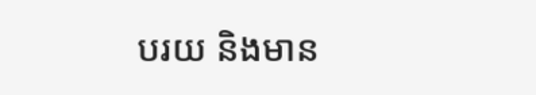បរយ និងមាន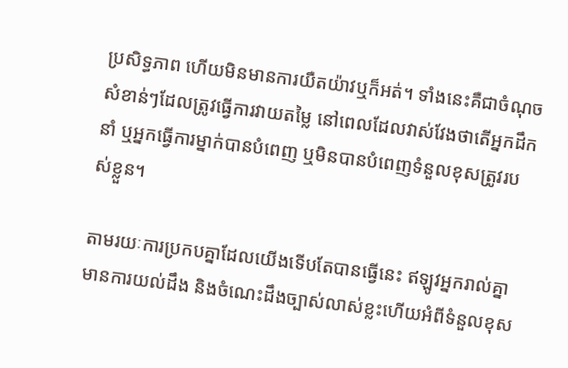ប្រសិទ្ធភាព ហើយមិនមានការយឺតយ៉ាវឬក៏អត់។ ទាំងនេះគឺជាចំណុចសំខាន់ៗដែលត្រូវធ្វើការវាយតម្លៃ នៅពេលដែលវាស់វែងថាតើអ្នកដឹកនាំ ឬអ្នកធ្វើការម្នាក់បានបំពេញ ឬមិនបានបំពេញទំនួលខុសត្រូវរបស់ខ្លួន។

តាមរយៈការប្រកបគ្នាដែលយើងទើបតែបានធ្វើនេះ ឥឡូវអ្នករាល់គ្នាមានការយល់ដឹង និងចំណេះដឹងច្បាស់លាស់ខ្លះហើយអំពីទំនួលខុស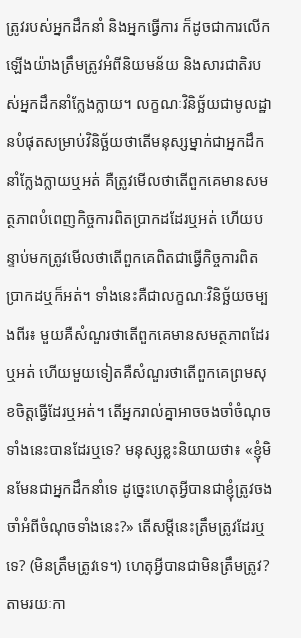ត្រូវរបស់អ្នកដឹកនាំ និងអ្នកធ្វើការ ក៏ដូចជាការលើកឡើងយ៉ាងត្រឹមត្រូវអំពីនិយមន័យ និងសារជាតិរបស់អ្នកដឹកនាំក្លែងក្លាយ។ លក្ខណៈវិនិច្ឆ័យជាមូលដ្ឋានបំផុតសម្រាប់វិនិច្ឆ័យថាតើមនុស្សម្នាក់ជាអ្នកដឹកនាំក្លែងក្លាយឬអត់ គឺត្រូវមើលថាតើពួកគេមានសមត្ថភាពបំពេញកិច្ចការពិតប្រាកដដែរឬអត់ ហើយបន្ទាប់មកត្រូវមើលថាតើពួកគេពិតជាធ្វើកិច្ចការពិតប្រាកដឬក៏អត់។ ទាំងនេះគឺជាលក្ខណៈវិនិច្ឆ័យចម្បងពីរ៖ មួយគឺសំណួរថាតើពួកគេមានសមត្ថភាពដែរឬអត់ ហើយមួយទៀតគឺសំណួរថាតើពួកគេព្រមសុខចិត្តធ្វើដែរឬអត់។ តើអ្នករាល់គ្នាអាចចងចាំចំណុចទាំងនេះបានដែរឬទេ? មនុស្សខ្លះនិយាយថា៖ «ខ្ញុំមិនមែនជាអ្នកដឹកនាំទេ ដូច្នេះហេតុអ្វីបានជាខ្ញុំត្រូវចងចាំអំពីចំណុចទាំងនេះ?» តើសម្ដីនេះត្រឹមត្រូវដែរឬទេ? (មិនត្រឹមត្រូវទេ។) ហេតុអ្វីបានជាមិនត្រឹមត្រូវ? តាមរយៈកា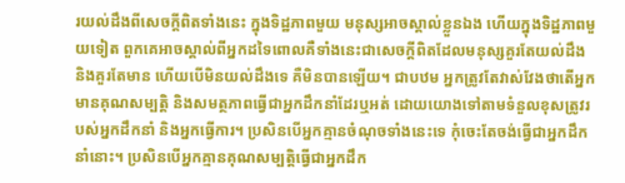រយល់ដឹងពីសេចក្ដីពិតទាំងនេះ ក្នុងទិដ្ឋភាពមួយ មនុស្សអាចស្គាល់ខ្លួនឯង ហើយក្នុងទិដ្ឋភាពមួយទៀត ពួកគេអាចស្គាល់ពីអ្នកដទៃពោលគឺទាំងនេះជាសេចក្ដីពិតដែលមនុស្សគួរតែយល់ដឹង និងគួរតែមាន ហើយបើមិនយល់ដឹងទេ គឺមិនបានឡើយ។ ជាបឋម អ្នកត្រូវតែវាស់វែងថាតើអ្នកមានគុណសម្បត្តិ និងសមត្ថភាពធ្វើជាអ្នកដឹកនាំដែរឬអត់ ដោយយោងទៅតាមទំនួលខុសត្រូវរបស់អ្នកដឹកនាំ និងអ្នកធ្វើការ។ ប្រសិនបើអ្នកគ្មានចំណុចទាំងនេះទេ កុំចេះតែចង់ធ្វើជាអ្នកដឹកនាំនោះ។ ប្រសិនបើអ្នកគ្មានគុណសម្បត្តិធ្វើជាអ្នកដឹក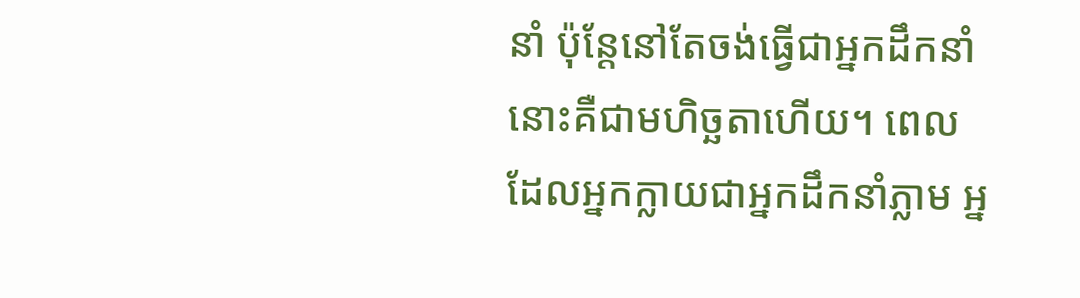នាំ ប៉ុន្តែនៅតែចង់ធ្វើជាអ្នកដឹកនាំ នោះគឺជាមហិច្ឆតាហើយ។ ពេលដែលអ្នកក្លាយជាអ្នកដឹកនាំភ្លាម អ្ន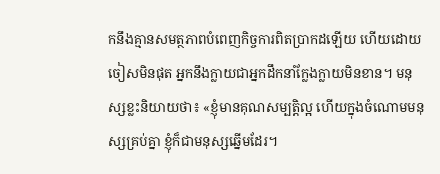កនឹងគ្មានសមត្ថភាពបំពេញកិច្ចការពិតប្រាកដឡើយ ហើយដោយចៀសមិនផុត អ្នកនឹងក្លាយជាអ្នកដឹកនាំក្លែងក្លាយមិនខាន។ មនុស្សខ្លះនិយាយថា៖ «ខ្ញុំមានគុណសម្បត្តិល្អ ហើយក្នុងចំណោមមនុស្សគ្រប់គ្នា ខ្ញុំក៏ជាមនុស្សឆ្នើមដែរ។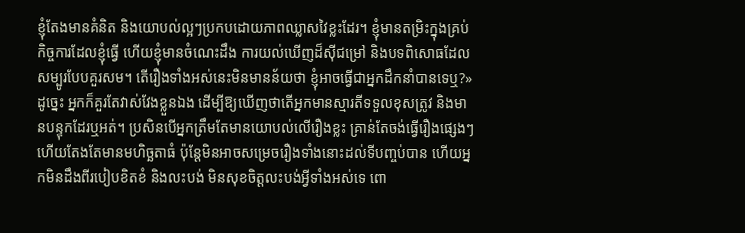ខ្ញុំតែងមានគំនិត និងយោបល់ល្អៗប្រកបដោយភាពឈ្លាសវៃខ្លះដែរ។ ខ្ញុំមានតម្រិះក្នុងគ្រប់កិច្ចការដែលខ្ញុំធ្វើ ហើយខ្ញុំមានចំណេះដឹង ការយល់ឃើញដ៏ស៊ីជម្រៅ និងបទពិសោធដែលសម្បូរបែបគួរសម។ តើរឿងទាំងអស់នេះមិនមានន័យថា ខ្ញុំអាចធ្វើជាអ្នកដឹកនាំបានទេឬ?» ដូច្នេះ អ្នកក៏គួរតែវាស់វែងខ្លួនឯង ដើម្បីឱ្យឃើញថាតើអ្នកមានស្មារតីទទួលខុសត្រូវ និងមានបន្ទុកដែរឬអត់។ ប្រសិនបើអ្នកត្រឹមតែមានយោបល់លើរឿងខ្លះ គ្រាន់តែចង់ធ្វើរឿងផ្សេងៗ ហើយតែងតែមានមហិច្ឆតាធំ ប៉ុន្តែមិនអាចសម្រេចរឿងទាំងនោះដល់ទីបញ្ចប់បាន ហើយអ្នកមិនដឹងពីរបៀបខិតខំ និងលះបង់ មិនសុខចិត្តលះបង់អ្វីទាំងអស់ទេ ពោ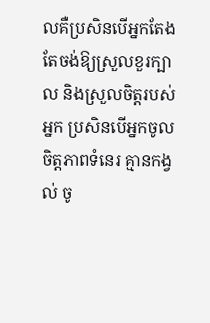លគឺប្រសិនបើអ្នកតែងតែចង់ឱ្យស្រួលខួរក្បាល និងស្រួលចិត្តរបស់អ្នក ប្រសិនបើអ្នកចូលចិត្តភាពទំនេរ គ្មានកង្វល់ ចូ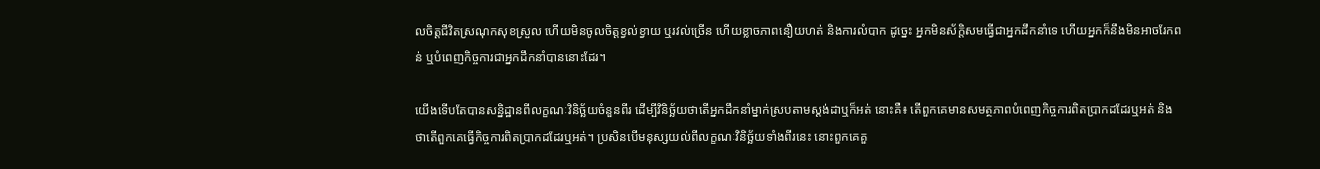លចិត្តជីវិតស្រណុកសុខស្រួល ហើយមិនចូលចិត្តខ្វល់ខ្វាយ ឬរវល់ច្រើន ហើយខ្លាចភាពនឿយហត់ និងការលំបាក ដូច្នេះ អ្នកមិនស័ក្តិសមធ្វើជាអ្នកដឹកនាំទេ ហើយអ្នកក៏នឹងមិនអាចរែកពន់ ឬបំពេញកិច្ចការជាអ្នកដឹកនាំបាននោះដែរ។

យើងទើបតែបានសន្និដ្ឋានពីលក្ខណៈវិនិច្ឆ័យចំនួនពីរ ដើម្បីវិនិច្ឆ័យថាតើអ្នកដឹកនាំម្នាក់ស្របតាមស្ដង់ដាឬក៏អត់ នោះគឺ៖ តើពួកគេមានសមត្ថភាពបំពេញកិច្ចការពិតប្រាកដដែរឬអត់ និងថាតើពួកគេធ្វើកិច្ចការពិតប្រាកដដែរឬអត់។ ប្រសិនបើមនុស្សយល់ពីលក្ខណៈវិនិច្ឆ័យទាំងពីរនេះ នោះពួកគេគួ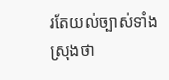រតែយល់ច្បាស់ទាំងស្រុងថា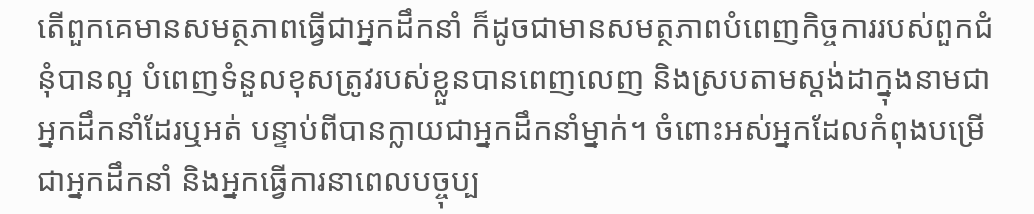តើពួកគេមានសមត្ថភាពធ្វើជាអ្នកដឹកនាំ ក៏ដូចជាមានសមត្ថភាពបំពេញកិច្ចការរបស់ពួកជំនុំបានល្អ បំពេញទំនួលខុសត្រូវរបស់ខ្លួនបានពេញលេញ និងស្របតាមស្ដង់ដាក្នុងនាមជាអ្នកដឹកនាំដែរឬអត់ បន្ទាប់ពីបានក្លាយជាអ្នកដឹកនាំម្នាក់។ ចំពោះអស់អ្នកដែលកំពុងបម្រើជាអ្នកដឹកនាំ និងអ្នកធ្វើការនាពេលបច្ចុប្ប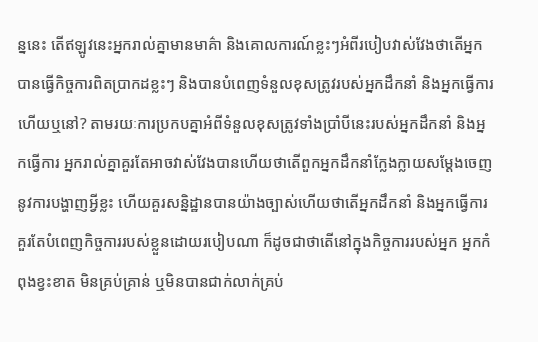ន្ននេះ តើឥឡូវនេះអ្នករាល់គ្នាមានមាគ៌ា និងគោលការណ៍ខ្លះៗអំពីរបៀបវាស់វែងថាតើអ្នកបានធ្វើកិច្ចការពិតប្រាកដខ្លះៗ និងបានបំពេញទំនួលខុសត្រូវរបស់អ្នកដឹកនាំ និងអ្នកធ្វើការហើយឬនៅ? តាមរយៈការប្រកបគ្នាអំពីទំនួលខុសត្រូវទាំងប្រាំបីនេះរបស់អ្នកដឹកនាំ និងអ្នកធ្វើការ អ្នករាល់គ្នាគួរតែអាចវាស់វែងបានហើយថាតើពួកអ្នកដឹកនាំក្លែងក្លាយសម្ដែងចេញនូវការបង្ហាញអ្វីខ្លះ ហើយគួរសន្និដ្ឋានបានយ៉ាងច្បាស់ហើយថាតើអ្នកដឹកនាំ និងអ្នកធ្វើការគួរតែបំពេញកិច្ចការរបស់ខ្លួនដោយរបៀបណា ក៏ដូចជាថាតើនៅក្នុងកិច្ចការរបស់អ្នក អ្នកកំពុងខ្វះខាត មិនគ្រប់គ្រាន់ ឬមិនបានជាក់លាក់គ្រប់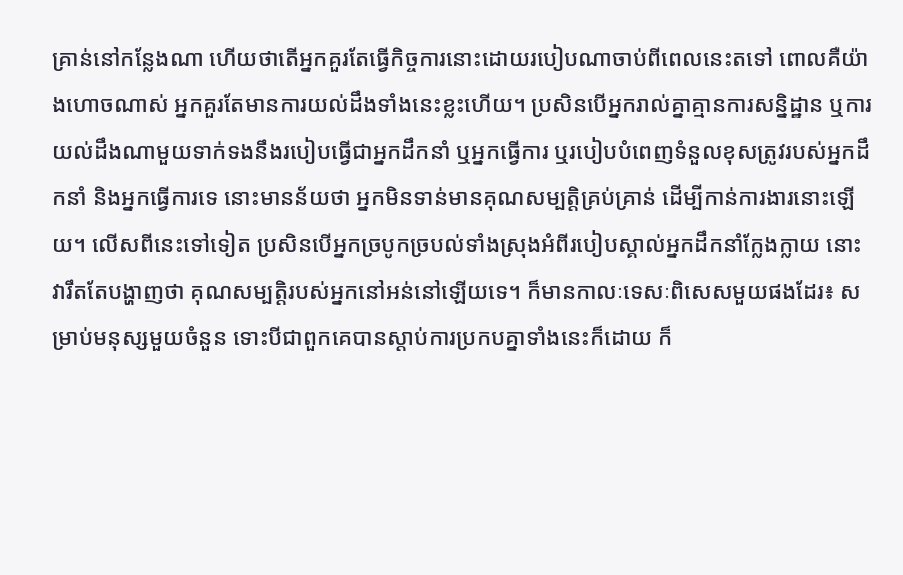គ្រាន់នៅកន្លែងណា ហើយថាតើអ្នកគួរតែធ្វើកិច្ចការនោះដោយរបៀបណាចាប់ពីពេលនេះតទៅ ពោលគឺយ៉ាងហោចណាស់ អ្នកគួរតែមានការយល់ដឹងទាំងនេះខ្លះហើយ។ ប្រសិនបើអ្នករាល់គ្នាគ្មានការសន្និដ្ឋាន ឬការយល់ដឹងណាមួយទាក់ទងនឹងរបៀបធ្វើជាអ្នកដឹកនាំ ឬអ្នកធ្វើការ ឬរបៀបបំពេញទំនួលខុសត្រូវរបស់អ្នកដឹកនាំ និងអ្នកធ្វើការទេ នោះមានន័យថា អ្នកមិនទាន់មានគុណសម្បត្តិគ្រប់គ្រាន់ ដើម្បីកាន់ការងារនោះឡើយ។ លើសពីនេះទៅទៀត ប្រសិនបើអ្នកច្របូកច្របល់ទាំងស្រុងអំពីរបៀបស្គាល់អ្នកដឹកនាំក្លែងក្លាយ នោះវារឹតតែបង្ហាញថា គុណសម្បត្តិរបស់អ្នកនៅអន់នៅឡើយទេ។ ក៏មានកាលៈទេសៈពិសេសមួយផងដែរ៖ សម្រាប់មនុស្សមួយចំនួន ទោះបីជាពួកគេបានស្ដាប់ការប្រកបគ្នាទាំងនេះក៏ដោយ ក៏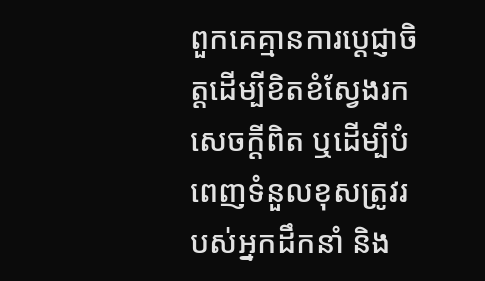ពួកគេគ្មានការប្ដេជ្ញាចិត្តដើម្បីខិតខំស្វែងរកសេចក្ដីពិត ឬដើម្បីបំពេញទំនួលខុសត្រូវរបស់អ្នកដឹកនាំ និង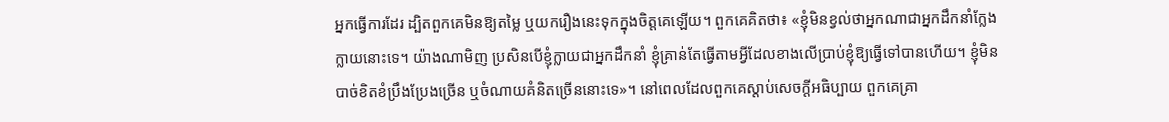អ្នកធ្វើការដែរ ដ្បិតពួកគេមិនឱ្យតម្លៃ ឬយករឿងនេះទុកក្នុងចិត្តគេឡើយ។ ពួកគេគិតថា៖ «ខ្ញុំមិនខ្វល់ថាអ្នកណាជាអ្នកដឹកនាំក្លែងក្លាយនោះទេ។ យ៉ាងណាមិញ ប្រសិនបើខ្ញុំក្លាយជាអ្នកដឹកនាំ ខ្ញុំគ្រាន់តែធ្វើតាមអ្វីដែលខាងលើប្រាប់ខ្ញុំឱ្យធ្វើទៅបានហើយ។ ខ្ញុំមិនបាច់ខិតខំប្រឹងប្រែងច្រើន ឬចំណាយគំនិតច្រើននោះទេ»។ នៅពេលដែលពួកគេស្ដាប់សេចក្ដីអធិប្បាយ ពួកគេគ្រា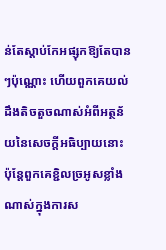ន់តែស្ដាប់កែអផ្សុកឱ្យតែបានៗប៉ុណ្ណោះ ហើយពួកគេយល់ដឹងតិចតួចណាស់អំពីអត្ថន័យនៃសេចក្ដីអធិប្បាយនោះ ប៉ុន្តែពួកគេខ្ជិលច្រអូសខ្លាំងណាស់ក្នុងការស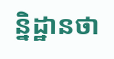ន្និដ្ឋានថា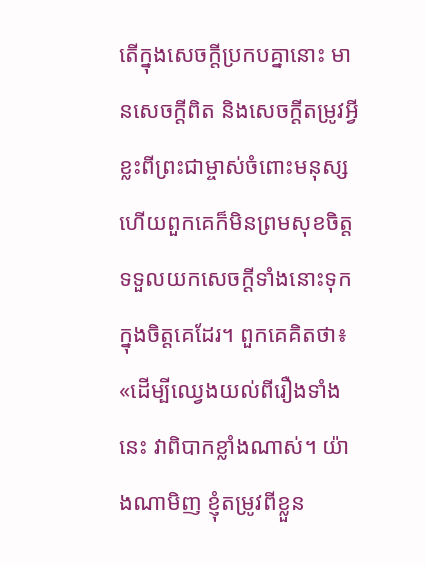តើក្នុងសេចក្តីប្រកបគ្នានោះ មានសេចក្ដីពិត និងសេចក្ដីតម្រូវអ្វីខ្លះពីព្រះជាម្ចាស់ចំពោះមនុស្ស ហើយពួកគេក៏មិនព្រមសុខចិត្តទទួលយកសេចក្ដីទាំងនោះទុកក្នុងចិត្តគេដែរ។ ពួកគេគិតថា៖ «ដើម្បីឈ្វេងយល់ពីរឿងទាំងនេះ វាពិបាកខ្លាំងណាស់។ យ៉ាងណាមិញ ខ្ញុំតម្រូវពីខ្លួន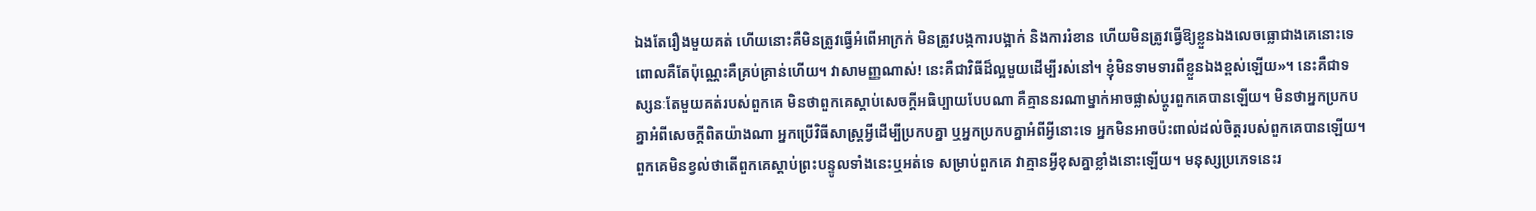ឯងតែរឿងមួយគត់ ហើយនោះគឺមិនត្រូវធ្វើអំពើអាក្រក់ មិនត្រូវបង្កការបង្អាក់ និងការរំខាន ហើយមិនត្រូវធ្វើឱ្យខ្លួនឯងលេចធ្លោជាងគេនោះទេ ពោលគឺតែប៉ុណ្ណេះគឺគ្រប់គ្រាន់ហើយ។ វាសាមញ្ញណាស់! នេះគឺជាវិធីដ៏ល្អមួយដើម្បីរស់នៅ។ ខ្ញុំមិនទាមទារពីខ្លួនឯងខ្ពស់ឡើយ»។ នេះគឺជាទស្សនៈតែមួយគត់របស់ពួកគេ មិនថាពួកគេស្ដាប់សេចក្ដីអធិប្បាយបែបណា គឺគ្មាននរណាម្នាក់អាចផ្លាស់ប្ដូរពួកគេបានឡើយ។ មិនថាអ្នកប្រកបគ្នាអំពីសេចក្ដីពិតយ៉ាងណា អ្នកប្រើវិធីសាស្រ្តអ្វីដើម្បីប្រកបគ្នា ឬអ្នកប្រកបគ្នាអំពីអ្វីនោះទេ អ្នកមិនអាចប៉ះពាល់ដល់ចិត្តរបស់ពួកគេបានឡើយ។ ពួកគេមិនខ្វល់ថាតើពួកគេស្ដាប់ព្រះបន្ទូលទាំងនេះឬអត់ទេ សម្រាប់ពួកគេ វាគ្មានអ្វីខុសគ្នាខ្លាំងនោះឡើយ។ មនុស្សប្រភេទនេះរ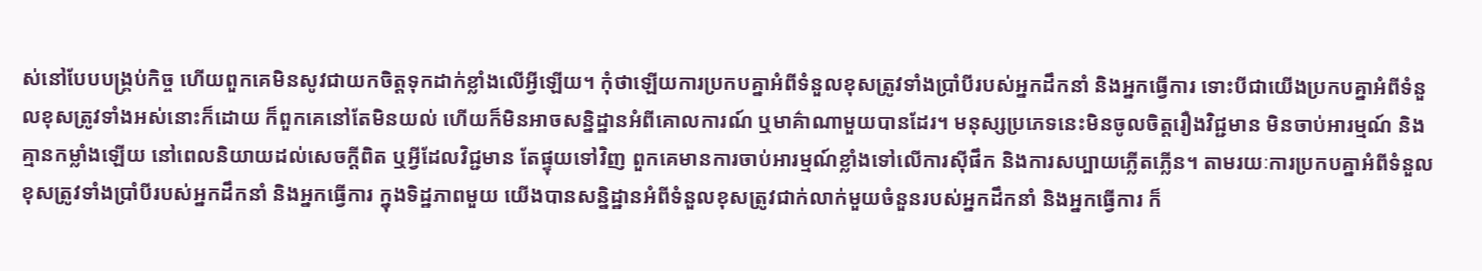ស់នៅបែបបង្គ្រប់កិច្ច ហើយពួកគេមិនសូវជាយកចិត្តទុកដាក់ខ្លាំងលើអ្វីឡើយ។ កុំថាឡើយការប្រកបគ្នាអំពីទំនួលខុសត្រូវទាំងប្រាំបីរបស់អ្នកដឹកនាំ និងអ្នកធ្វើការ ទោះបីជាយើងប្រកបគ្នាអំពីទំនួលខុសត្រូវទាំងអស់នោះក៏ដោយ ក៏ពួកគេនៅតែមិនយល់ ហើយក៏មិនអាចសន្និដ្ឋានអំពីគោលការណ៍ ឬមាគ៌ាណាមួយបានដែរ។ មនុស្សប្រភេទនេះមិនចូលចិត្តរឿងវិជ្ជមាន មិនចាប់អារម្មណ៍ និងគ្មានកម្លាំងឡើយ នៅពេលនិយាយដល់សេចក្ដីពិត ឬអ្វីដែលវិជ្ជមាន តែផ្ទុយទៅវិញ ពួកគេមានការចាប់អារម្មណ៍ខ្លាំងទៅលើការស៊ីផឹក និងការសប្បាយភ្លើតភ្លើន។ តាមរយៈការប្រកបគ្នាអំពីទំនួលខុសត្រូវទាំងប្រាំបីរបស់អ្នកដឹកនាំ និងអ្នកធ្វើការ ក្នុងទិដ្ឋភាពមួយ យើងបានសន្និដ្ឋានអំពីទំនួលខុសត្រូវជាក់លាក់មួយចំនួនរបស់អ្នកដឹកនាំ និងអ្នកធ្វើការ ក៏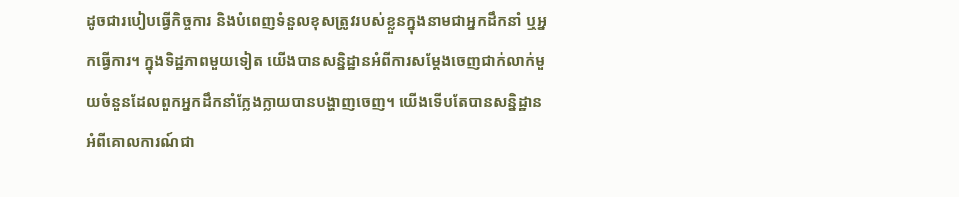ដូចជារបៀបធ្វើកិច្ចការ និងបំពេញទំនួលខុសត្រូវរបស់ខ្លួនក្នុងនាមជាអ្នកដឹកនាំ ឬអ្នកធ្វើការ។ ក្នុងទិដ្ឋភាពមួយទៀត យើងបានសន្និដ្ឋានអំពីការសម្ដែងចេញជាក់លាក់មួយចំនួនដែលពួកអ្នកដឹកនាំក្លែងក្លាយបានបង្ហាញចេញ។ យើងទើបតែបានសន្និដ្ឋានអំពីគោលការណ៍ជា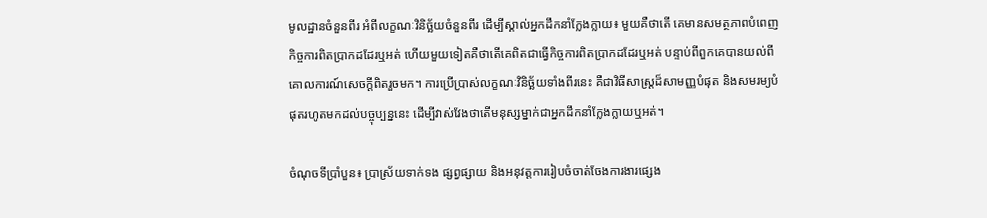មូលដ្ឋានចំនួនពីរ អំពីលក្ខណៈវិនិច្ឆ័យចំនួនពីរ ដើម្បីស្គាល់អ្នកដឹកនាំក្លែងក្លាយ៖ មួយគឺថាតើ គេមានសមត្ថភាពបំពេញកិច្ចការពិតប្រាកដដែរឬអត់ ហើយមួយទៀតគឺថាតើគេពិតជាធ្វើកិច្ចការពិតប្រាកដដែរឬអត់ បន្ទាប់ពីពួកគេបានយល់ពីគោលការណ៍សេចក្ដីពិតរួចមក។ ការប្រើប្រាស់លក្ខណៈវិនិច្ឆ័យទាំងពីរនេះ គឺជាវិធីសាស្ត្រដ៏សាមញ្ញបំផុត និងសមរម្យបំផុតរហូតមកដល់បច្ចុប្បន្ននេះ ដើម្បីវាស់វែងថាតើមនុស្សម្នាក់ជាអ្នកដឹកនាំក្លែងក្លាយឬអត់។

ចំណុចទីប្រាំបួន៖ ប្រាស្រ័យទាក់ទង ផ្សព្វផ្សាយ និងអនុវត្តការរៀបចំចាត់ចែងការងារផ្សេង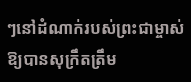ៗនៅដំណាក់របស់ព្រះជាម្ចាស់ឱ្យបានសុក្រឹតត្រឹម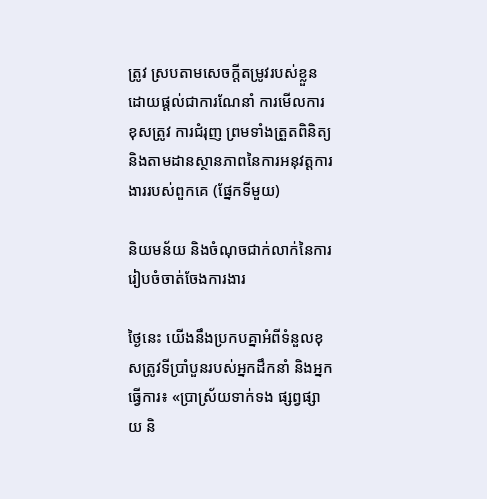ត្រូវ ស្របតាមសេចក្ដីតម្រូវរបស់ខ្លួន ដោយផ្ដល់ជាការណែនាំ ការមើលការខុសត្រូវ ការជំរុញ ព្រមទាំងត្រួតពិនិត្យ និងតាមដានស្ថានភាពនៃការអនុវត្តការងាររបស់ពួកគេ (ផ្នែកទីមួយ)

និយមន័យ និងចំណុចជាក់លាក់នៃការរៀបចំចាត់ចែងការងារ

ថ្ងៃនេះ យើងនឹងប្រកបគ្នាអំពីទំនួលខុសត្រូវទីប្រាំបួនរបស់អ្នកដឹកនាំ និងអ្នកធ្វើការ៖ «ប្រាស្រ័យទាក់ទង ផ្សព្វផ្សាយ និ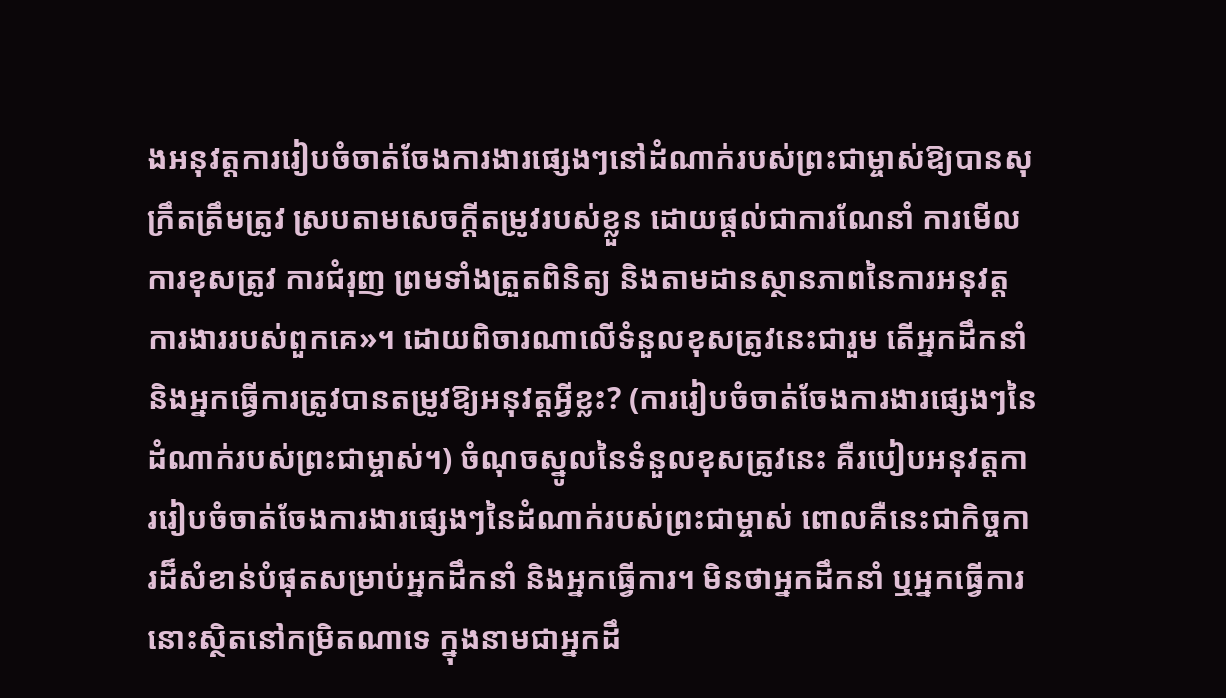ងអនុវត្តការរៀបចំចាត់ចែងការងារផ្សេងៗនៅដំណាក់របស់ព្រះជាម្ចាស់ឱ្យបានសុក្រឹតត្រឹមត្រូវ ស្របតាមសេចក្ដីតម្រូវរបស់ខ្លួន ដោយផ្ដល់ជាការណែនាំ ការមើលការខុសត្រូវ ការជំរុញ ព្រមទាំងត្រួតពិនិត្យ និងតាមដានស្ថានភាពនៃការអនុវត្តការងាររបស់ពួកគេ»។ ដោយពិចារណាលើទំនួលខុសត្រូវនេះជារួម តើអ្នកដឹកនាំ និងអ្នកធ្វើការត្រូវបានតម្រូវឱ្យអនុវត្តអ្វីខ្លះ? (ការរៀបចំចាត់ចែងការងារផ្សេងៗនៃដំណាក់របស់ព្រះជាម្ចាស់។) ចំណុចស្នូលនៃទំនួលខុសត្រូវនេះ គឺរបៀបអនុវត្តការរៀបចំចាត់ចែងការងារផ្សេងៗនៃដំណាក់របស់ព្រះជាម្ចាស់ ពោលគឺនេះជាកិច្ចការដ៏សំខាន់បំផុតសម្រាប់អ្នកដឹកនាំ និងអ្នកធ្វើការ។ មិនថាអ្នកដឹកនាំ ឬអ្នកធ្វើការនោះស្ថិតនៅកម្រិតណាទេ ក្នុងនាមជាអ្នកដឹ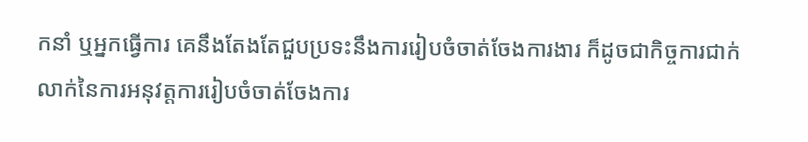កនាំ ឬអ្នកធ្វើការ គេនឹងតែងតែជួបប្រទះនឹងការរៀបចំចាត់ចែងការងារ ក៏ដូចជាកិច្ចការជាក់លាក់នៃការអនុវត្តការរៀបចំចាត់ចែងការ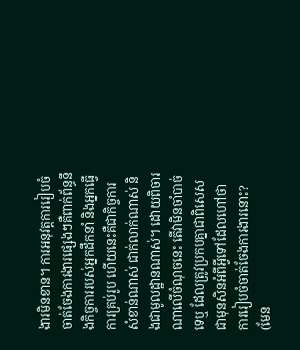ងារមិនខាន។ ការអនុវត្តការរៀបចំចាត់ចែងការងារផ្សេងៗគឺពាក់ព័ន្ធនឹងកិច្ចការរបស់អ្នកដឹកនាំ និងអ្នកធ្វើការគ្រប់រូប ហើយនេះគឺជាកិច្ចការសំខាន់ណាស់ ជាក់លាក់ណាស់ និងជាមូលដ្ឋានណាស់។ ដោយពិចារណាលើចំណុចនេះ តើវាមិនចាំបាច់ទេឬ ដែលត្រូវប្រកបគ្នាជាពិសេសជាមុនសិនអំពីអ្វីទៅដែលហៅថា ការរៀបចំចាត់ចែងការងារនោះ? (មែន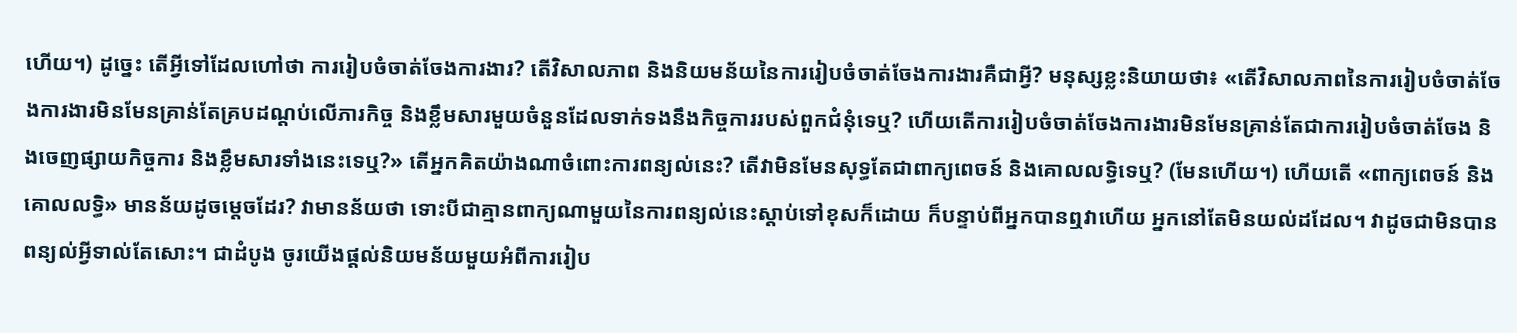ហើយ។) ដូច្នេះ តើអ្វីទៅដែលហៅថា ការរៀបចំចាត់ចែងការងារ? តើវិសាលភាព និងនិយមន័យនៃការរៀបចំចាត់ចែងការងារគឺជាអ្វី? មនុស្សខ្លះនិយាយថា៖ «តើវិសាលភាពនៃការរៀបចំចាត់ចែងការងារមិនមែនគ្រាន់តែគ្របដណ្ដប់លើភារកិច្ច និងខ្លឹមសារមួយចំនួនដែលទាក់ទងនឹងកិច្ចការរបស់ពួកជំនុំទេឬ? ហើយតើការរៀបចំចាត់ចែងការងារមិនមែនគ្រាន់តែជាការរៀបចំចាត់ចែង និងចេញផ្សាយកិច្ចការ និងខ្លឹមសារទាំងនេះទេឬ?» តើអ្នកគិតយ៉ាងណាចំពោះការពន្យល់នេះ? តើវាមិនមែនសុទ្ធតែជាពាក្យពេចន៍ និងគោលលទ្ធិទេឬ? (មែនហើយ។) ហើយតើ «ពាក្យពេចន៍ និងគោលលទ្ធិ» មានន័យដូចម្ដេចដែរ? វាមានន័យថា ទោះបីជាគ្មានពាក្យណាមួយនៃការពន្យល់នេះស្ដាប់ទៅខុសក៏ដោយ ក៏បន្ទាប់ពីអ្នកបានឮវាហើយ អ្នកនៅតែមិនយល់ដដែល។ វាដូចជាមិនបានពន្យល់អ្វីទាល់តែសោះ។ ជាដំបូង ចូរយើងផ្ដល់និយមន័យមួយអំពីការរៀប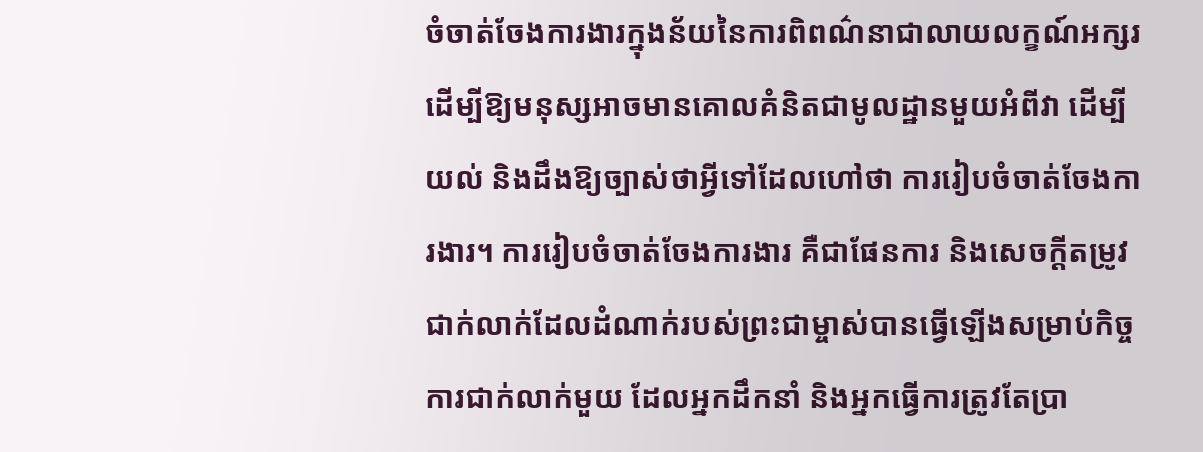ចំចាត់ចែងការងារក្នុងន័យនៃការពិពណ៌នាជាលាយលក្ខណ៍អក្សរ ដើម្បីឱ្យមនុស្សអាចមានគោលគំនិតជាមូលដ្ឋានមួយអំពីវា ដើម្បីយល់ និងដឹងឱ្យច្បាស់ថាអ្វីទៅដែលហៅថា ការរៀបចំចាត់ចែងការងារ។ ការរៀបចំចាត់ចែងការងារ គឺជាផែនការ និងសេចក្ដីតម្រូវជាក់លាក់ដែលដំណាក់របស់ព្រះជាម្ចាស់បានធ្វើឡើងសម្រាប់កិច្ចការជាក់លាក់មួយ ដែលអ្នកដឹកនាំ និងអ្នកធ្វើការត្រូវតែប្រា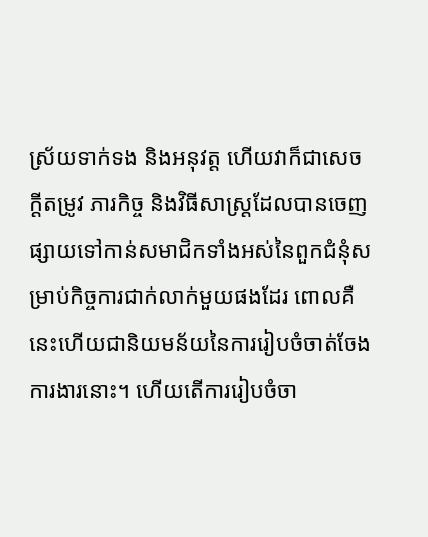ស្រ័យទាក់ទង និងអនុវត្ត ហើយវាក៏ជាសេចក្ដីតម្រូវ ភារកិច្ច និងវិធីសាស្រ្តដែលបានចេញផ្សាយទៅកាន់សមាជិកទាំងអស់នៃពួកជំនុំសម្រាប់កិច្ចការជាក់លាក់មួយផងដែរ ពោលគឺនេះហើយជានិយមន័យនៃការរៀបចំចាត់ចែងការងារនោះ។ ហើយតើការរៀបចំចា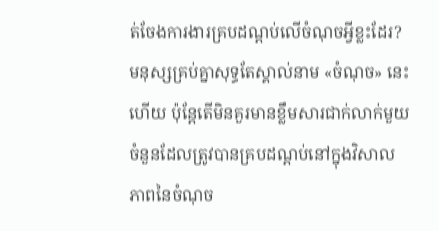ត់ចែងការងារគ្របដណ្ដប់លើចំណុចអ្វីខ្លះដែរ? មនុស្សគ្រប់គ្នាសុទ្ធតែស្គាល់នាម «ចំណុច» នេះហើយ ប៉ុន្តែតើមិនគួរមានខ្លឹមសារជាក់លាក់មួយចំនួនដែលត្រូវបានគ្របដណ្ដប់នៅក្នុងវិសាលភាពនៃចំណុច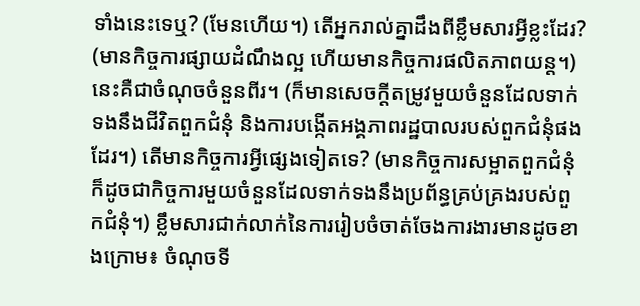ទាំងនេះទេឬ? (មែនហើយ។) តើអ្នករាល់គ្នាដឹងពីខ្លឹមសារអ្វីខ្លះដែរ? (មានកិច្ចការផ្សាយដំណឹងល្អ ហើយមានកិច្ចការផលិតភាពយន្ត។) នេះគឺជាចំណុចចំនួនពីរ។ (ក៏មានសេចក្ដីតម្រូវមួយចំនួនដែលទាក់ទងនឹងជីវិតពួកជំនុំ និងការបង្កើតអង្គភាពរដ្ឋបាលរបស់ពួកជំនុំផងដែរ។) តើមានកិច្ចការអ្វីផ្សេងទៀតទេ? (មានកិច្ចការសម្អាតពួកជំនុំ ក៏ដូចជាកិច្ចការមួយចំនួនដែលទាក់ទងនឹងប្រព័ន្ធគ្រប់គ្រងរបស់ពួកជំនុំ។) ខ្លឹមសារជាក់លាក់នៃការរៀបចំចាត់ចែងការងារមានដូចខាងក្រោម៖ ចំណុចទី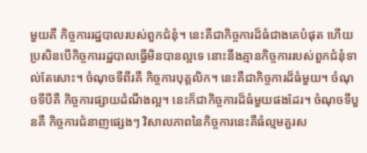មួយគឺ កិច្ចការរដ្ឋបាលរបស់ពួកជំនុំ។ នេះគឺជាកិច្ចការដ៏ធំជាងគេបំផុត ហើយប្រសិនបើកិច្ចការរដ្ឋបាលធ្វើមិនបានល្អទេ នោះនឹងគ្មានកិច្ចការរបស់ពួកជំនុំទាល់តែសោះ។ ចំណុចទីពីរគឺ កិច្ចការបុគ្គលិក។ នេះគឺជាកិច្ចការដ៏ធំមួយ។ ចំណុចទីបីគឺ កិច្ចការផ្សាយដំណឹងល្អ។ នេះក៏ជាកិច្ចការដ៏ធំមួយផងដែរ។ ចំណុចទីបួនគឺ កិច្ចការជំនាញផ្សេងៗ វិសាលភាពនៃកិច្ចការនេះគឺធំល្មមគួរស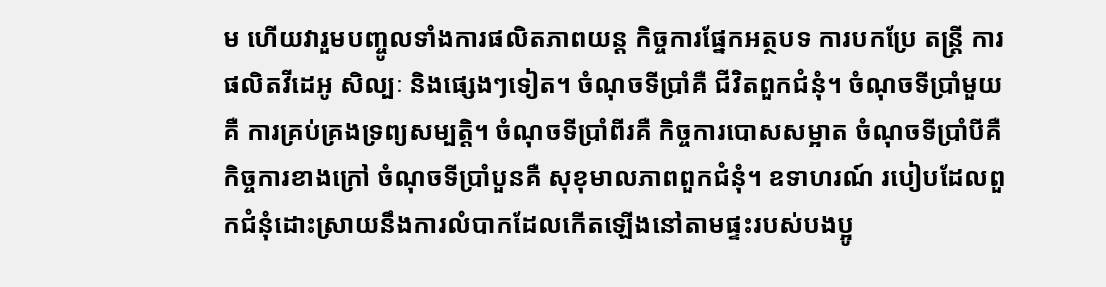ម ហើយវារួមបញ្ចូលទាំងការផលិតភាពយន្ត កិច្ចការផ្នែកអត្ថបទ ការបកប្រែ តន្ត្រី ការផលិតវីដេអូ សិល្បៈ និងផ្សេងៗទៀត។ ចំណុចទីប្រាំគឺ ជីវិតពួកជំនុំ។ ចំណុចទីប្រាំមួយគឺ ការគ្រប់គ្រងទ្រព្យសម្បត្តិ។ ចំណុចទីប្រាំពីរគឺ កិច្ចការបោសសម្អាត ចំណុចទីប្រាំបីគឺ កិច្ចការខាងក្រៅ ចំណុចទីប្រាំបួនគឺ សុខុមាលភាពពួកជំនុំ។ ឧទាហរណ៍ របៀបដែលពួកជំនុំដោះស្រាយនឹងការលំបាកដែលកើតឡើងនៅតាមផ្ទះរបស់បងប្អូ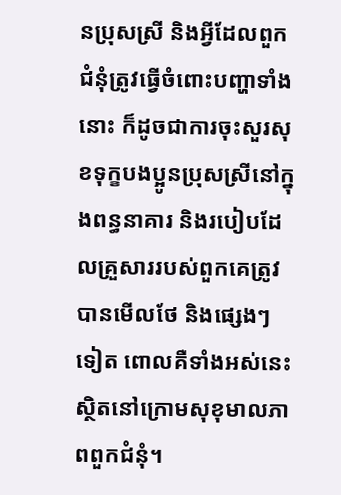នប្រុសស្រី និងអ្វីដែលពួកជំនុំត្រូវធ្វើចំពោះបញ្ហាទាំងនោះ ក៏ដូចជាការចុះសួរសុខទុក្ខបងប្អូនប្រុសស្រីនៅក្នុងពន្ធនាគារ និងរបៀបដែលគ្រួសាររបស់ពួកគេត្រូវបានមើលថែ និងផ្សេងៗទៀត ពោលគឺទាំងអស់នេះស្ថិតនៅក្រោមសុខុមាលភាពពួកជំនុំ។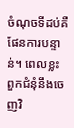ចំណុចទីដប់គឺ ផែនការបន្ទាន់។ ពេលខ្លះ ពួកជំនុំនឹងចេញវិ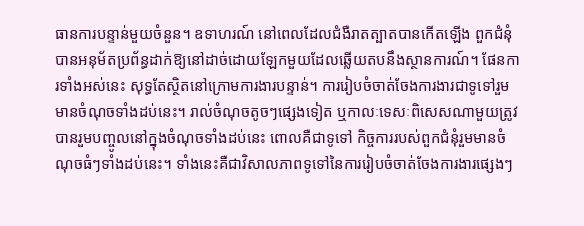ធានការបន្ទាន់មួយចំនួន។ ឧទាហរណ៍ នៅពេលដែលជំងឺរាតត្បាតបានកើតឡើង ពួកជំនុំបានអនុម័តប្រព័ន្ធដាក់ឱ្យនៅដាច់ដោយឡែកមួយដែលឆ្លើយតបនឹងស្ថានការណ៍។ ផែនការទាំងអស់នេះ សុទ្ធតែស្ថិតនៅក្រោមការងារបន្ទាន់។ ការរៀបចំចាត់ចែងការងារជាទូទៅរួមមានចំណុចទាំងដប់នេះ។ រាល់ចំណុចតូចៗផ្សេងទៀត ឬកាលៈទេសៈពិសេសណាមួយត្រូវបានរួមបញ្ចូលនៅក្នុងចំណុចទាំងដប់នេះ ពោលគឺជាទូទៅ កិច្ចការរបស់ពួកជំនុំរួមមានចំណុចធំៗទាំងដប់នេះ។ ទាំងនេះគឺជាវិសាលភាពទូទៅនៃការរៀបចំចាត់ចែងការងារផ្សេងៗ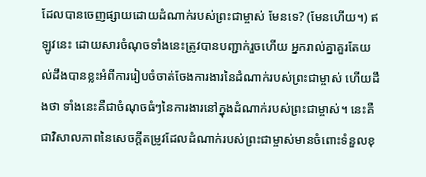ដែលបានចេញផ្សាយដោយដំណាក់របស់ព្រះជាម្ចាស់ មែនទេ? (មែនហើយ។) ឥឡូវនេះ ដោយសារចំណុចទាំងនេះត្រូវបានបញ្ជាក់រួចហើយ អ្នករាល់គ្នាគួរតែយល់ដឹងបានខ្លះអំពីការរៀបចំចាត់ចែងការងារនៃដំណាក់របស់ព្រះជាម្ចាស់ ហើយដឹងថា ទាំងនេះគឺជាចំណុចធំៗនៃការងារនៅក្នុងដំណាក់របស់ព្រះជាម្ចាស់។ នេះគឺជាវិសាលភាពនៃសេចក្ដីតម្រូវដែលដំណាក់របស់ព្រះជាម្ចាស់មានចំពោះទំនួលខុ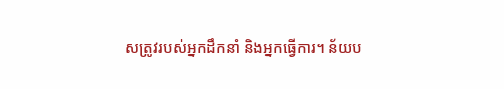សត្រូវរបស់អ្នកដឹកនាំ និងអ្នកធ្វើការ។ ន័យប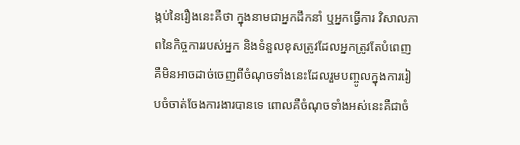ង្កប់នៃរឿងនេះគឺថា ក្នុងនាមជាអ្នកដឹកនាំ ឬអ្នកធ្វើការ វិសាលភាពនៃកិច្ចការរបស់អ្នក និងទំនួលខុសត្រូវដែលអ្នកត្រូវតែបំពេញ គឺមិនអាចដាច់ចេញពីចំណុចទាំងនេះដែលរួមបញ្ចូលក្នុងការរៀបចំចាត់ចែងការងារបានទេ ពោលគឺចំណុចទាំងអស់នេះគឺជាចំ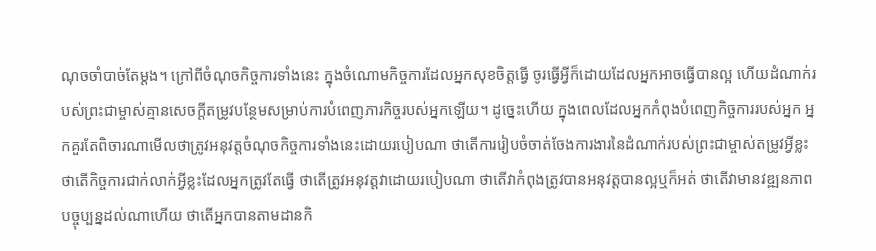ណុចចាំបាច់តែម្ដង។ ក្រៅពីចំណុចកិច្ចការទាំងនេះ ក្នុងចំណោមកិច្ចការដែលអ្នកសុខចិត្តធ្វើ ចូរធ្វើអ្វីក៏ដោយដែលអ្នកអាចធ្វើបានល្អ ហើយដំណាក់របស់ព្រះជាម្ចាស់គ្មានសេចក្ដីតម្រូវបន្ថែមសម្រាប់ការបំពេញភារកិច្ចរបស់អ្នកឡើយ។ ដូច្នេះហើយ ក្នុងពេលដែលអ្នកកំពុងបំពេញកិច្ចការរបស់អ្នក អ្នកគួរតែពិចារណាមើលថាត្រូវអនុវត្តចំណុចកិច្ចការទាំងនេះដោយរបៀបណា ថាតើការរៀបចំចាត់ចែងការងារនៃដំណាក់របស់ព្រះជាម្ចាស់តម្រូវអ្វីខ្លះ ថាតើកិច្ចការជាក់លាក់អ្វីខ្លះដែលអ្នកត្រូវតែធ្វើ ថាតើត្រូវអនុវត្តវាដោយរបៀបណា ថាតើវាកំពុងត្រូវបានអនុវត្តបានល្អឬក៏អត់ ថាតើវាមានវឌ្ឍនភាពបច្ចុប្បន្នដល់ណាហើយ ថាតើអ្នកបានតាមដានកិ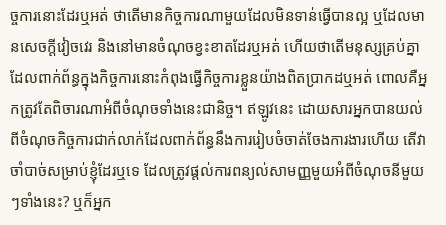ច្ចការនោះដែរឬអត់ ថាតើមានកិច្ចការណាមួយដែលមិនទាន់ធ្វើបានល្អ ឬដែលមានសេចក្តីវៀចវេរ និងនៅមានចំណុចខ្វះខាតដែរឬអត់ ហើយថាតើមនុស្សគ្រប់គ្នាដែលពាក់ព័ន្ធក្នុងកិច្ចការនោះកំពុងធ្វើកិច្ចការខ្លួនយ៉ាងពិតប្រាកដឬអត់ ពោលគឺអ្នកត្រូវតែពិចារណាអំពីចំណុចទាំងនេះជានិច្ច។ ឥឡូវនេះ ដោយសារអ្នកបានយល់ពីចំណុចកិច្ចការជាក់លាក់ដែលពាក់ព័ន្ធនឹងការរៀបចំចាត់ចែងការងារហើយ តើវាចាំបាច់សម្រាប់ខ្ញុំដែរឬទេ ដែលត្រូវផ្ដល់ការពន្យល់សាមញ្ញមួយអំពីចំណុចនីមួយៗទាំងនេះ? ឬក៏អ្នក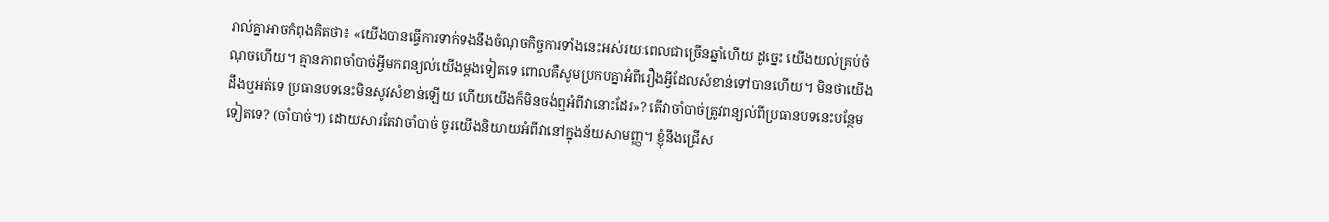រាល់គ្នាអាចកំពុងគិតថា៖ «យើងបានធ្វើការទាក់ទងនឹងចំណុចកិច្ចការទាំងនេះអស់រយៈពេលជាច្រើនឆ្នាំហើយ ដូច្នេះ យើងយល់គ្រប់ចំណុចហើយ។ គ្មានភាពចាំបាច់អ្វីមកពន្យល់យើងម្ដងទៀតទេ ពោលគឺសូមប្រកបគ្នាអំពីរឿងអ្វីដែលសំខាន់ទៅបានហើយ។ មិនថាយើងដឹងឬអត់ទេ ប្រធានបទនេះមិនសូវសំខាន់ឡើយ ហើយយើងក៏មិនចង់ឮអំពីវានោះដែរ»? តើវាចាំបាច់ត្រូវពន្យល់ពីប្រធានបទនេះបន្ថែមទៀតទេ? (ចាំបាច់។) ដោយសារតែវាចាំបាច់ ចូរយើងនិយាយអំពីវានៅក្នុងន័យសាមញ្ញ។ ខ្ញុំនឹងជ្រើស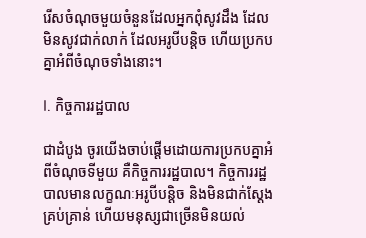រើសចំណុចមួយចំនួនដែលអ្នកពុំសូវដឹង ដែលមិនសូវជាក់លាក់ ដែលអរូបីបន្តិច ហើយប្រកបគ្នាអំពីចំណុចទាំងនោះ។

I. កិច្ចការរដ្ឋបាល

ជាដំបូង ចូរយើងចាប់ផ្ដើមដោយការប្រកបគ្នាអំពីចំណុចទីមួយ គឺកិច្ចការរដ្ឋបាល។ កិច្ចការរដ្ឋបាលមានលក្ខណៈអរូបីបន្តិច និងមិនជាក់ស្ដែងគ្រប់គ្រាន់ ហើយមនុស្សជាច្រើនមិនយល់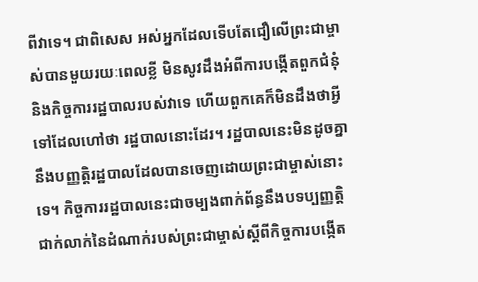ពីវាទេ។ ជាពិសេស អស់អ្នកដែលទើបតែជឿលើព្រះជាម្ចាស់បានមួយរយៈពេលខ្លី មិនសូវដឹងអំពីការបង្កើតពួកជំនុំ និងកិច្ចការរដ្ឋបាលរបស់វាទេ ហើយពួកគេក៏មិនដឹងថាអ្វីទៅដែលហៅថា រដ្ឋបាលនោះដែរ។ រដ្ឋបាលនេះមិនដូចគ្នានឹងបញ្ញត្តិរដ្ឋបាលដែលបានចេញដោយព្រះជាម្ចាស់នោះទេ។ កិច្ចការរដ្ឋបាលនេះជាចម្បងពាក់ព័ន្ធនឹងបទប្បញ្ញត្តិជាក់លាក់នៃដំណាក់របស់ព្រះជាម្ចាស់ស្ដីពីកិច្ចការបង្កើត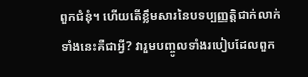ពួកជំនុំ។ ហើយតើខ្លឹមសារនៃបទប្បញ្ញត្តិជាក់លាក់ទាំងនេះគឺជាអ្វី? វារួមបញ្ចូលទាំងរបៀបដែលពួក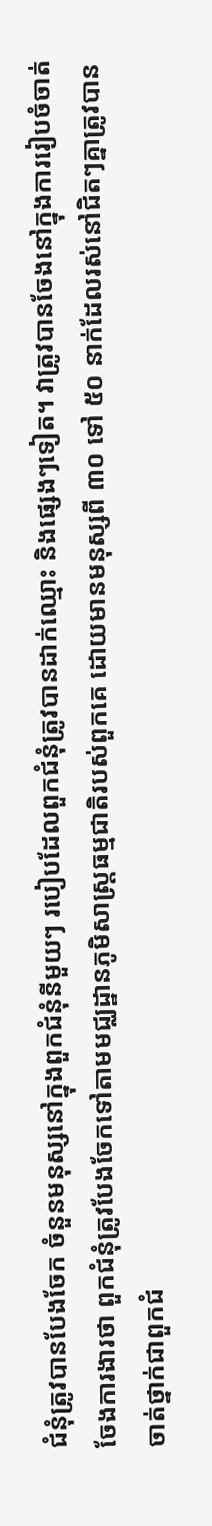ជំនុំត្រូវបានបែងចែក ចំនួនមនុស្សនៅក្នុងពួកជំនុំនីមួយៗ របៀបដែលពួកជំនុំត្រូវបានដាក់ឈ្មោះ និងផ្សេងៗទៀត។ វាត្រូវបានចែងនៅក្នុងការរៀបចំចាត់ចែងការងារថា ពួកជំនុំត្រូវបែងចែកទៅតាមមជ្ឈដ្ឋានភូមិសាស្រ្តធម្មជាតិរបស់ពួកគេ ដោយមានមនុស្សពី ៣០ ទៅ ៥០ នាក់ដែលរស់នៅជិតៗគ្នាត្រូវបានចាត់ថ្នាក់ជាពួកជំ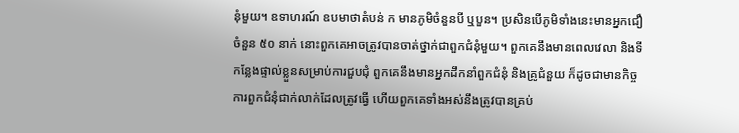នុំមួយ។ ឧទាហរណ៍ ឧបមាថាតំបន់ ក មានភូមិចំនួនបី ឬបួន។ ប្រសិនបើភូមិទាំងនេះមានអ្នកជឿចំនួន ៥០ នាក់ នោះពួកគេអាចត្រូវបានចាត់ថ្នាក់ជាពួកជំនុំមួយ។ ពួកគេនឹងមានពេលវេលា និងទីកន្លែងផ្ទាល់ខ្លួនសម្រាប់ការជួបជុំ ពួកគេនឹងមានអ្នកដឹកនាំពួកជំនុំ និងគ្រូជំនួយ ក៏ដូចជាមានកិច្ចការពួកជំនុំជាក់លាក់ដែលត្រូវធ្វើ ហើយពួកគេទាំងអស់នឹងត្រូវបានគ្រប់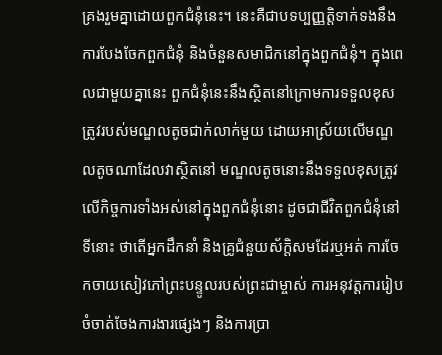គ្រងរួមគ្នាដោយពួកជំនុំនេះ។ នេះគឺជាបទប្បញ្ញត្តិទាក់ទងនឹងការបែងចែកពួកជំនុំ និងចំនួនសមាជិកនៅក្នុងពួកជំនុំ។ ក្នុងពេលជាមួយគ្នានេះ ពួកជំនុំនេះនឹងស្ថិតនៅក្រោមការទទួលខុសត្រូវរបស់មណ្ឌលតូចជាក់លាក់មួយ ដោយអាស្រ័យលើមណ្ឌលតូចណាដែលវាស្ថិតនៅ មណ្ឌលតូចនោះនឹងទទួលខុសត្រូវលើកិច្ចការទាំងអស់នៅក្នុងពួកជំនុំនោះ ដូចជាជីវិតពួកជំនុំនៅទីនោះ ថាតើអ្នកដឹកនាំ និងគ្រូជំនួយស័ក្តិសមដែរឬអត់ ការចែកចាយសៀវភៅព្រះបន្ទូលរបស់ព្រះជាម្ចាស់ ការអនុវត្តការរៀបចំចាត់ចែងការងារផ្សេងៗ និងការប្រា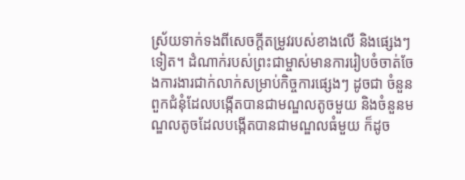ស្រ័យទាក់ទងពីសេចក្ដីតម្រូវរបស់ខាងលើ និងផ្សេងៗទៀត។ ដំណាក់របស់ព្រះជាម្ចាស់មានការរៀបចំចាត់ចែងការងារជាក់លាក់សម្រាប់កិច្ចការផ្សេងៗ ដូចជា ចំនួនពួកជំនុំដែលបង្កើតបានជាមណ្ឌលតូចមួយ និងចំនួនមណ្ឌលតូចដែលបង្កើតបានជាមណ្ឌលធំមួយ ក៏ដូច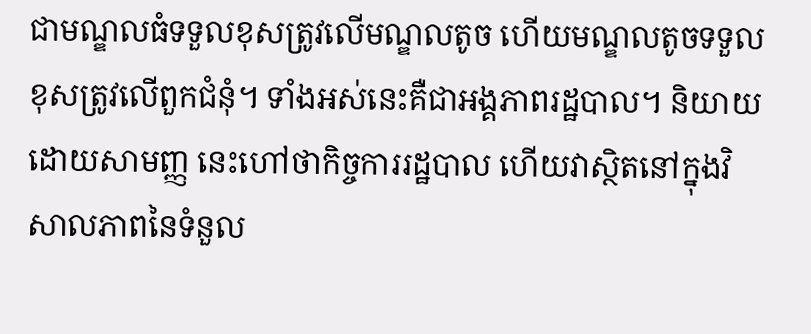ជាមណ្ឌលធំទទួលខុសត្រូវលើមណ្ឌលតូច ហើយមណ្ឌលតូចទទួលខុសត្រូវលើពួកជំនុំ។ ទាំងអស់នេះគឺជាអង្គភាពរដ្ឋបាល។ និយាយដោយសាមញ្ញ នេះហៅថាកិច្ចការរដ្ឋបាល ហើយវាស្ថិតនៅក្នុងវិសាលភាពនៃទំនួល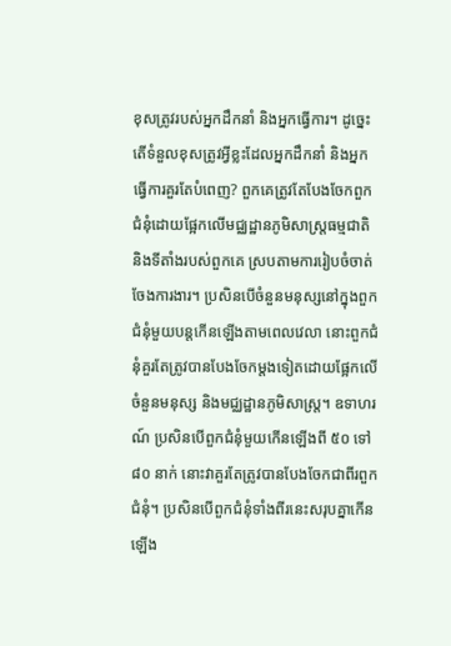ខុសត្រូវរបស់អ្នកដឹកនាំ និងអ្នកធ្វើការ។ ដូច្នេះ តើទំនួលខុសត្រូវអ្វីខ្លះដែលអ្នកដឹកនាំ និងអ្នកធ្វើការគួរតែបំពេញ? ពួកគេត្រូវតែបែងចែកពួកជំនុំដោយផ្អែកលើមជ្ឈដ្ឋានភូមិសាស្រ្តធម្មជាតិ និងទីតាំងរបស់ពួកគេ ស្របតាមការរៀបចំចាត់ចែងការងារ។ ប្រសិនបើចំនួនមនុស្សនៅក្នុងពួកជំនុំមួយបន្តកើនឡើងតាមពេលវេលា នោះពួកជំនុំគួរតែត្រូវបានបែងចែកម្ដងទៀតដោយផ្អែកលើចំនួនមនុស្ស និងមជ្ឈដ្ឋានភូមិសាស្រ្ត។ ឧទាហរណ៍ ប្រសិនបើពួកជំនុំមួយកើនឡើងពី ៥០ ទៅ ៨០ នាក់ នោះវាគួរតែត្រូវបានបែងចែកជាពីរពួកជំនុំ។ ប្រសិនបើពួកជំនុំទាំងពីរនេះសរុបគ្នាកើនឡើង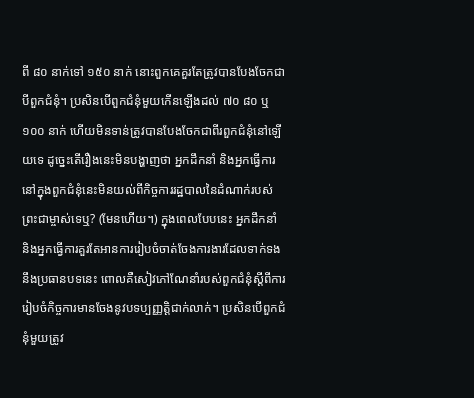ពី ៨០ នាក់ទៅ ១៥០ នាក់ នោះពួកគេគួរតែត្រូវបានបែងចែកជាបីពួកជំនុំ។ ប្រសិនបើពួកជំនុំមួយកើនឡើងដល់ ៧០ ៨០ ឬ ១០០ នាក់ ហើយមិនទាន់ត្រូវបានបែងចែកជាពីរពួកជំនុំនៅឡើយទេ ដូច្នេះតើរឿងនេះមិនបង្ហាញថា អ្នកដឹកនាំ និងអ្នកធ្វើការនៅក្នុងពួកជំនុំនេះមិនយល់ពីកិច្ចការរដ្ឋបាលនៃដំណាក់របស់ព្រះជាម្ចាស់ទេឬ? (មែនហើយ។) ក្នុងពេលបែបនេះ អ្នកដឹកនាំ និងអ្នកធ្វើការគួរតែអានការរៀបចំចាត់ចែងការងារដែលទាក់ទងនឹងប្រធានបទនេះ ពោលគឺសៀវភៅណែនាំរបស់ពួកជំនុំស្ដីពីការរៀបចំកិច្ចការមានចែងនូវបទប្បញ្ញត្តិជាក់លាក់។ ប្រសិនបើពួកជំនុំមួយត្រូវ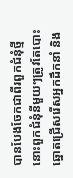បានបែងចែកជាពីរពួកជំនុំថ្មី នោះពួកជំនុំនីមួយៗត្រូវតែបោះឆ្នោតជ្រើសរើសអ្នកដឹកនាំ និង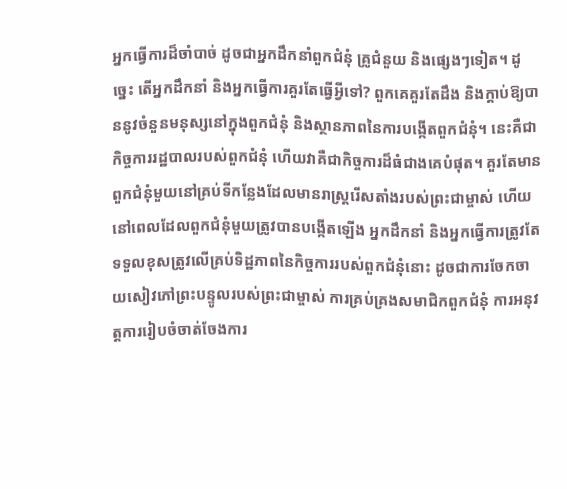អ្នកធ្វើការដ៏ចាំបាច់ ដូចជាអ្នកដឹកនាំពួកជំនុំ គ្រូជំនួយ និងផ្សេងៗទៀត។ ដូច្នេះ តើអ្នកដឹកនាំ និងអ្នកធ្វើការគួរតែធ្វើអ្វីទៅ? ពួកគេគួរតែដឹង និងក្តាប់ឱ្យបាននូវចំនួនមនុស្សនៅក្នុងពួកជំនុំ និងស្ថានភាពនៃការបង្កើតពួកជំនុំ។ នេះគឺជាកិច្ចការរដ្ឋបាលរបស់ពួកជំនុំ ហើយវាគឺជាកិច្ចការដ៏ធំជាងគេបំផុត។ គួរតែមានពួកជំនុំមួយនៅគ្រប់ទីកន្លែងដែលមានរាស្ដ្ររើសតាំងរបស់ព្រះជាម្ចាស់ ហើយនៅពេលដែលពួកជំនុំមួយត្រូវបានបង្កើតឡើង អ្នកដឹកនាំ និងអ្នកធ្វើការត្រូវតែទទួលខុសត្រូវលើគ្រប់ទិដ្ឋភាពនៃកិច្ចការរបស់ពួកជំនុំនោះ ដូចជាការចែកចាយសៀវភៅព្រះបន្ទូលរបស់ព្រះជាម្ចាស់ ការគ្រប់គ្រងសមាជិកពួកជំនុំ ការអនុវត្តការរៀបចំចាត់ចែងការ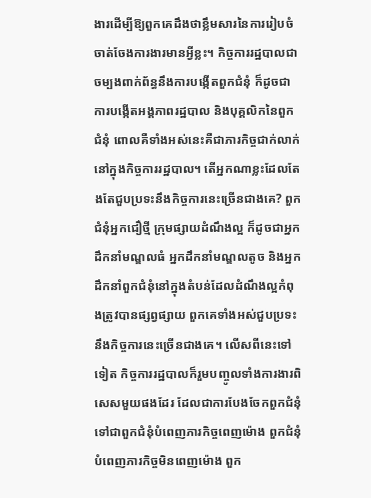ងារដើម្បីឱ្យពួកគេដឹងថាខ្លឹមសារនៃការរៀបចំចាត់ចែងការងារមានអ្វីខ្លះ។ កិច្ចការរដ្ឋបាលជាចម្បងពាក់ព័ន្ធនឹងការបង្កើតពួកជំនុំ ក៏ដូចជាការបង្កើតអង្គភាពរដ្ឋបាល និងបុគ្គលិកនៃពួកជំនុំ ពោលគឺទាំងអស់នេះគឺជាភារកិច្ចជាក់លាក់នៅក្នុងកិច្ចការរដ្ឋបាល។ តើអ្នកណាខ្លះដែលតែងតែជួបប្រទះនឹងកិច្ចការនេះច្រើនជាងគេ? ពួកជំនុំអ្នកជឿថ្មី ក្រុមផ្សាយដំណឹងល្អ ក៏ដូចជាអ្នកដឹកនាំមណ្ឌលធំ អ្នកដឹកនាំមណ្ឌលតូច និងអ្នកដឹកនាំពួកជំនុំនៅក្នុងតំបន់ដែលដំណឹងល្អកំពុងត្រូវបានផ្សព្វផ្សាយ ពួកគេទាំងអស់ជួបប្រទះនឹងកិច្ចការនេះច្រើនជាងគេ។ លើសពីនេះទៅទៀត កិច្ចការរដ្ឋបាលក៏រួមបញ្ចូលទាំងការងារពិសេសមួយផងដែរ ដែលជាការបែងចែកពួកជំនុំទៅជាពួកជំនុំបំពេញភារកិច្ចពេញម៉ោង ពួកជំនុំបំពេញភារកិច្ចមិនពេញម៉ោង ពួក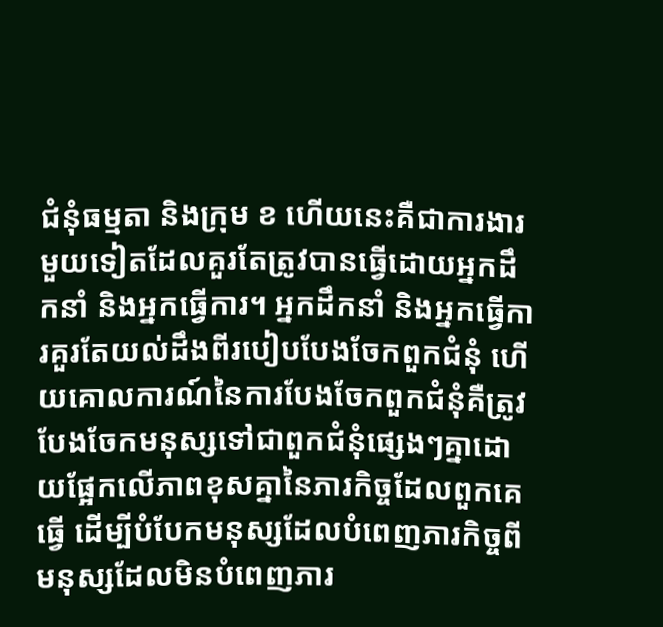ជំនុំធម្មតា និងក្រុម ខ ហើយនេះគឺជាការងារមួយទៀតដែលគួរតែត្រូវបានធ្វើដោយអ្នកដឹកនាំ និងអ្នកធ្វើការ។ អ្នកដឹកនាំ និងអ្នកធ្វើការគួរតែយល់ដឹងពីរបៀបបែងចែកពួកជំនុំ ហើយគោលការណ៍នៃការបែងចែកពួកជំនុំគឺត្រូវបែងចែកមនុស្សទៅជាពួកជំនុំផ្សេងៗគ្នាដោយផ្អែកលើភាពខុសគ្នានៃភារកិច្ចដែលពួកគេធ្វើ ដើម្បីបំបែកមនុស្សដែលបំពេញភារកិច្ចពីមនុស្សដែលមិនបំពេញភារ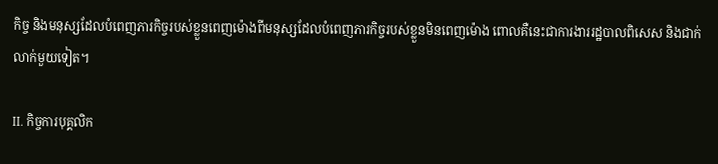កិច្ច និងមនុស្សដែលបំពេញភារកិច្ចរបស់ខ្លួនពេញម៉ោងពីមនុស្សដែលបំពេញភារកិច្ចរបស់ខ្លួនមិនពេញម៉ោង ពោលគឺនេះជាការងាររដ្ឋបាលពិសេស និងជាក់លាក់មួយទៀត។

II. កិច្ចការបុគ្គលិក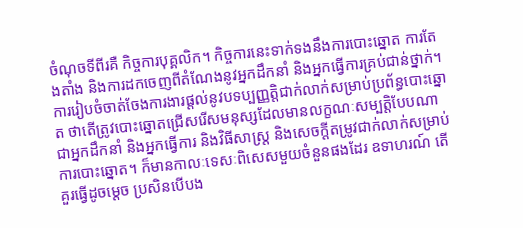ចំណុចទីពីរគឺ កិច្ចការបុគ្គលិក។ កិច្ចការនេះទាក់ទងនឹងការបោះឆ្នោត ការតែងតាំង និងការដកចេញពីតំណែងនូវអ្នកដឹកនាំ និងអ្នកធ្វើការគ្រប់ជាន់ថ្នាក់។ ការរៀបចំចាត់ចែងការងារផ្ដល់នូវបទប្បញ្ញត្តិជាក់លាក់សម្រាប់ប្រព័ន្ធបោះឆ្នោត ថាតើត្រូវបោះឆ្នោតជ្រើសរើសមនុស្សដែលមានលក្ខណៈសម្បត្តិបែបណាជាអ្នកដឹកនាំ និងអ្នកធ្វើការ និងវិធីសាស្រ្ត និងសេចក្ដីតម្រូវជាក់លាក់សម្រាប់ការបោះឆ្នោត។ ក៏មានកាលៈទេសៈពិសេសមួយចំនួនផងដែរ ឧទាហរណ៍ តើគួរធ្វើដូចម្ដេច ប្រសិនបើបង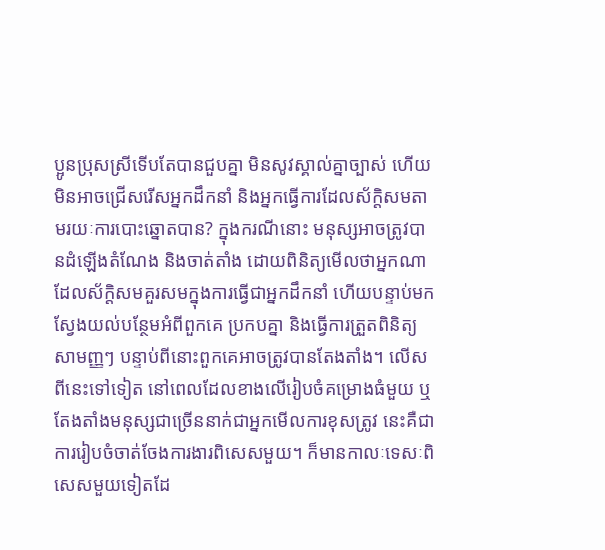ប្អូនប្រុសស្រីទើបតែបានជួបគ្នា មិនសូវស្គាល់គ្នាច្បាស់ ហើយមិនអាចជ្រើសរើសអ្នកដឹកនាំ និងអ្នកធ្វើការដែលស័ក្តិសមតាមរយៈការបោះឆ្នោតបាន? ក្នុងករណីនោះ មនុស្សអាចត្រូវបានដំឡើងតំណែង និងចាត់តាំង ដោយពិនិត្យមើលថាអ្នកណាដែលស័ក្តិសមគួរសមក្នុងការធ្វើជាអ្នកដឹកនាំ ហើយបន្ទាប់មកស្វែងយល់បន្ថែមអំពីពួកគេ ប្រកបគ្នា និងធ្វើការត្រួតពិនិត្យសាមញ្ញៗ បន្ទាប់ពីនោះពួកគេអាចត្រូវបានតែងតាំង។ លើសពីនេះទៅទៀត នៅពេលដែលខាងលើរៀបចំគម្រោងធំមួយ ឬតែងតាំងមនុស្សជាច្រើននាក់ជាអ្នកមើលការខុសត្រូវ នេះគឺជាការរៀបចំចាត់ចែងការងារពិសេសមួយ។ ក៏មានកាលៈទេសៈពិសេសមួយទៀតដែ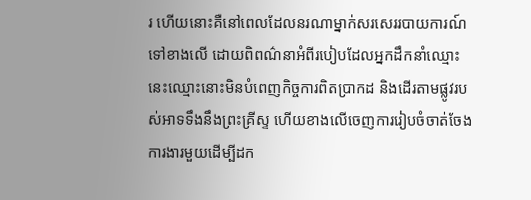រ ហើយនោះគឺនៅពេលដែលនរណាម្នាក់សរសេររបាយការណ៍ទៅខាងលើ ដោយពិពណ៌នាអំពីរបៀបដែលអ្នកដឹកនាំឈ្មោះនេះឈ្មោះនោះមិនបំពេញកិច្ចការពិតប្រាកដ និងដើរតាមផ្លូវរបស់អាទទឹងនឹងព្រះគ្រីស្ទ ហើយខាងលើចេញការរៀបចំចាត់ចែងការងារមួយដើម្បីដក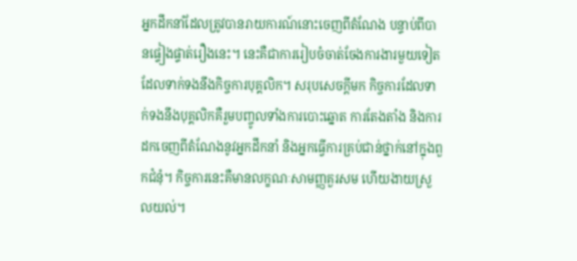អ្នកដឹកនាំដែលត្រូវបានរាយការណ៍នោះចេញពីតំណែង បន្ទាប់ពីបានផ្ទៀងផ្ទាត់រឿងនេះ។ នេះគឺជាការរៀបចំចាត់ចែងការងារមួយទៀតដែលទាក់ទងនឹងកិច្ចការបុគ្គលិក។ សរុបសេចក្ដីមក កិច្ចការដែលទាក់ទងនឹងបុគ្គលិកគឺរួមបញ្ចូលទាំងការបោះឆ្នោត ការតែងតាំង និងការដកចេញពីតំណែងនូវអ្នកដឹកនាំ និងអ្នកធ្វើការគ្រប់ជាន់ថ្នាក់នៅក្នុងពួកជំនុំ។ កិច្ចការនេះគឺមានលក្ខណៈសាមញ្ញគួរសម ហើយងាយស្រួលយល់។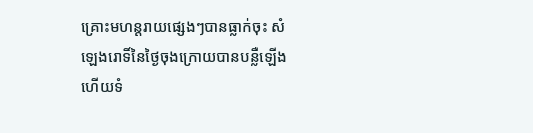គ្រោះមហន្តរាយផ្សេងៗបានធ្លាក់ចុះ សំឡេងរោទិ៍នៃថ្ងៃចុងក្រោយបានបន្លឺឡើង ហើយទំ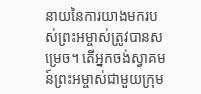នាយនៃការយាងមករបស់ព្រះអម្ចាស់ត្រូវបានសម្រេច។ តើអ្នកចង់ស្វាគមន៍ព្រះអម្ចាស់ជាមួយក្រុម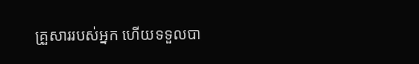គ្រួសាររបស់អ្នក ហើយទទួលបា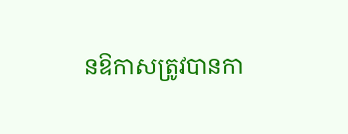នឱកាសត្រូវបានកា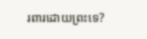រពារដោយព្រះទេ?